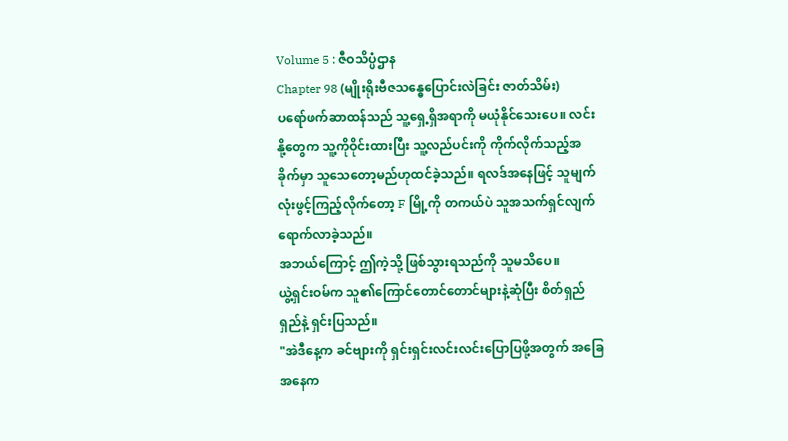Volume 5 : ဇီဝသိပ္ပံဌာန
Chapter 98 (မျိုးရိုးဗီဇသန္ဓေပြောင်းလဲခြင်း ဇာတ်သိမ်း)
ပရော်ဖက်ဆာထန်သည် သူ့ရှေ့ရှိအရာကို မယုံနိုင်သေးပေ။ လင်းနို့တွေက သူ့ကိုဝိုင်းထားပြီး သူ့လည်ပင်းကို ကိုက်လိုက်သည့်အခိုက်မှာ သူသေတော့မည်ဟုထင်ခဲ့သည်။ ရလဒ်အနေဖြင့် သူမျက်လုံးဖွင့်ကြည့်လိုက်တော့ F မြို့ကို တကယ်ပဲ သူအသက်ရှင်လျက် ရောက်လာခဲ့သည်။
အဘယ်ကြောင့် ဤကဲ့သို့ ဖြစ်သွားရသည်ကို သူမသိပေ။
ယွဲ့ရှင်းဝမ်က သူ၏ကြောင်တောင်တောင်များနဲ့ဆုံပြီး စိတ်ရှည်ရှည်နဲ့ ရှင်းပြသည်။
"အဲဒီနေ့က ခင်ဗျားကို ရှင်းရှင်းလင်းလင်းပြောပြဖို့အတွက် အခြေအနေက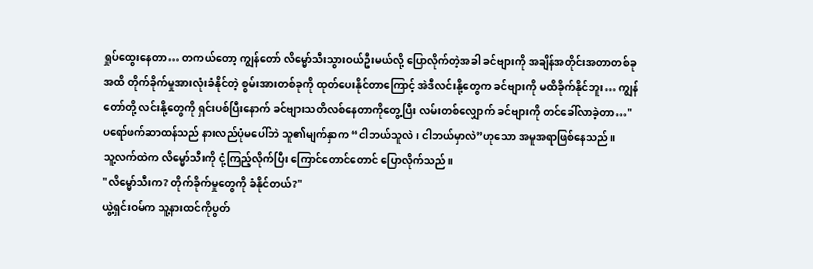ရှုပ်ထွေးနေတာ… တကယ်တော့ ကျွန်တော် လိမ္မော်သီးသွားဝယ်ဦးမယ်လို့ ပြောလိုက်တဲ့အခါ ခင်ဗျားကို အချိန်အတိုင်းအတာတစ်ခုအထိ တိုက်ခိုက်မှုအားလုံးခံနိုင်တဲ့ စွမ်းအားတစ်ခုကို ထုတ်ပေးနိုင်တာကြောင့် အဲဒီလင်းနို့တွေက ခင်ဗျားကို မထိခိုက်နိုင်ဘူး… ကျွန်တော်တို့ လင်းနို့တွေကို ရှင်းပစ်ပြီးနောက် ခင်ဗျားသတိလစ်နေတာကိုတွေ့ပြီး လမ်းတစ်လျှောက် ခင်ဗျားကို တင်ခေါ်လာခဲ့တာ…"
ပရော်ဖက်ဆာထန်သည် နားလည်ပုံမပေါ်ဘဲ သူ၏မျက်နှာက “ငါဘယ်သူလဲ၊ ငါဘယ်မှာလဲ”ဟုသော အမူအရာဖြစ်နေသည်။
သူ့လက်ထဲက လိမ္မော်သီးကို ငုံ့ကြည့်လိုက်ပြီး ကြောင်တောင်တောင် ပြောလိုက်သည်။
"လိမ္မော်သီးက? တိုက်ခိုက်မှုတွေကို ခံနိုင်တယ်?"
ယွဲ့ရှင်းဝမ်က သူ့နားထင်ကိုပွတ်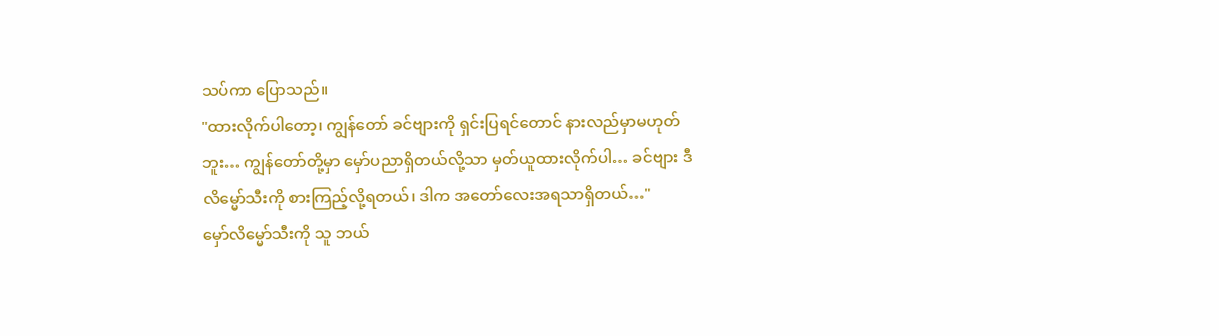သပ်ကာ ပြောသည်။
"ထားလိုက်ပါတော့၊ ကျွန်တော် ခင်ဗျားကို ရှင်းပြရင်တောင် နားလည်မှာမဟုတ်ဘူး… ကျွန်တော်တို့မှာ မှော်ပညာရှိတယ်လို့သာ မှတ်ယူထားလိုက်ပါ… ခင်ဗျား ဒီလိမ္မော်သီးကို စားကြည့်လို့ရတယ်၊ ဒါက အတော်လေးအရသာရှိတယ်…"
မှော်လိမ္မော်သီးကို သူ ဘယ်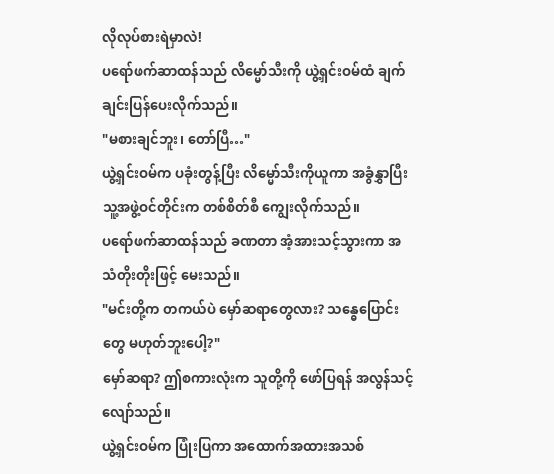လိုလုပ်စားရဲမှာလဲ!
ပရော်ဖက်ဆာထန်သည် လိမ္မော်သီးကို ယွဲ့ရှင်းဝမ်ထံ ချက်ချင်းပြန်ပေးလိုက်သည်။
"မစားချင်ဘူး၊ တော်ပြီ…"
ယွဲ့ရှင်းဝမ်က ပခုံးတွန့်ပြီး လိမ္မော်သီးကိုယူကာ အခွံနွှာပြီး သူ့အဖွဲ့ဝင်တိုင်းက တစ်စိတ်စီ ကျွေးလိုက်သည်။
ပရော်ဖက်ဆာထန်သည် ခဏတာ အံ့အားသင့်သွားကာ အသံတိုးတိုးဖြင့် မေးသည်။
"မင်းတို့က တကယ်ပဲ မှော်ဆရာတွေလား? သန္ဓေပြောင်းတွေ မဟုတ်ဘူးပေါ့?"
မှော်ဆရာ? ဤစကားလုံးက သူတို့ကို ဖော်ပြရန် အလွန်သင့်လျော်သည်။
ယွဲ့ရှင်းဝမ်က ပြုံးပြကာ အထောက်အထားအသစ်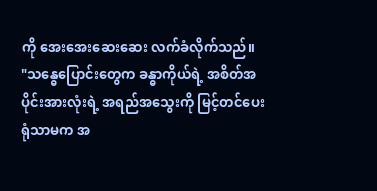ကို အေးအေးဆေးဆေး လက်ခံလိုက်သည်။
"သန္ဓေပြောင်းတွေက ခန္ဓာကိုယ်ရဲ့ အစိတ်အပိုင်းအားလုံးရဲ့ အရည်အသွေးကို မြင့်တင်ပေးရုံသာမက အ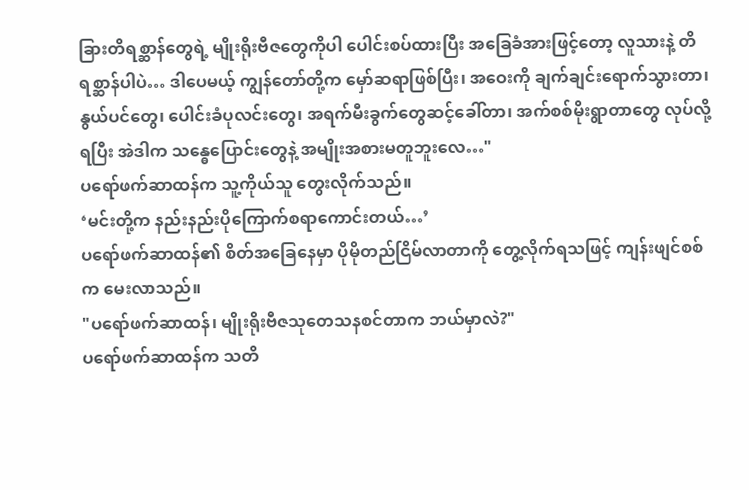ခြားတိရစ္ဆာန်တွေရဲ့ မျိုးရိုးဗီဇတွေကိုပါ ပေါင်းစပ်ထားပြီး အခြေခံအားဖြင့်တော့ လူသားနဲ့ တိရစ္ဆာန်ပါပဲ… ဒါပေမယ့် ကျွန်တော်တို့က မှော်ဆရာဖြစ်ပြီး၊ အဝေးကို ချက်ချင်းရောက်သွားတာ၊ နွယ်ပင်တွေ၊ ပေါင်းခံပုလင်းတွေ၊ အရက်မီးခွက်တွေဆင့်ခေါ်တာ၊ အက်စစ်မိုးရွာတာတွေ လုပ်လို့ရပြီး အဲဒါက သန္ဓေပြောင်းတွေနဲ့ အမျိုးအစားမတူဘူးလေ…"
ပရော်ဖက်ဆာထန်က သူ့ကိုယ်သူ တွေးလိုက်သည်။
‘မင်းတို့က နည်းနည်းပိုကြောက်စရာကောင်းတယ်…’
ပရော်ဖက်ဆာထန်၏ စိတ်အခြေနေမှာ ပိုမိုတည်ငြိမ်လာတာကို တွေ့လိုက်ရသဖြင့် ကျန်းဖျင်စစ်က မေးလာသည်။
"ပရော်ဖက်ဆာထန်၊ မျိုးရိုးဗီဇသုတေသနစင်တာက ဘယ်မှာလဲ?"
ပရော်ဖက်ဆာထန်က သတိ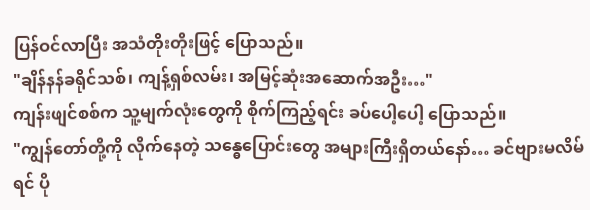ပြန်ဝင်လာပြီး အသံတိုးတိုးဖြင့် ပြောသည်။
"ချိန်နန်ခရိုင်သစ်၊ ကျန့်ရှစ်လမ်း၊ အမြင့်ဆုံးအဆောက်အဦး…"
ကျန်းဖျင်စစ်က သူ့မျက်လုံးတွေကို စိုက်ကြည့်ရင်း ခပ်ပေါ့ပေါ့ ပြောသည်။
"ကျွန်တော်တို့ကို လိုက်နေတဲ့ သန္ဓေပြောင်းတွေ အများကြီးရှိတယ်နော်… ခင်ဗျားမလိမ်ရင် ပို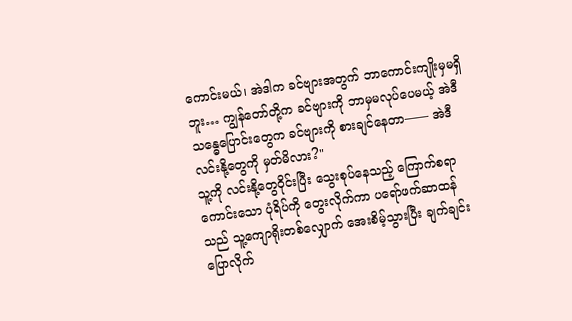ကောင်းမယ်၊ အဲဒါက ခင်ဗျားအတွက် ဘာကောင်းကျိုးမှမရှိဘူး… ကျွန်တော်တို့က ခင်ဗျားကို ဘာမှမလုပ်ပေမယ့် အဲဒီသန္ဓေပြောင်းတွေက ခင်ဗျားကို စားချင်နေတာ—— အဲဒီလင်းနို့တွေကို မှတ်မိလား?"
သူ့ကို လင်းနို့တွေဝိုင်းပြီး သွေးစုပ်နေသည့် ကြောက်စရာကောင်းသော ပုံရိပ်ကို တွေးလိုက်ကာ ပရော်ဖက်ဆာထန်သည် သူ့ကျောရိုးတစ်လျှောက် အေးစိမ့်သွားပြီး ချက်ချင်းပြောလိုက်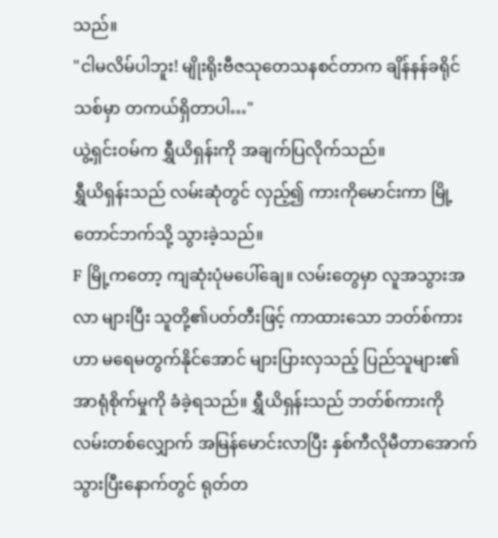သည်။
"ငါမလိမ်ပါဘူး! မျိုးရိုးဗီဇသုတေသနစင်တာက ချိန်နန်ခရိုင်သစ်မှာ တကယ်ရှိတာပါ…"
ယွဲ့ရှင်းဝမ်က ရွှီယိရှန်းကို အချက်ပြလိုက်သည်။
ရွှီယိရှန်းသည် လမ်းဆုံတွင် လှည့်၍ ကားကိုမောင်းကာ မြို့တောင်ဘက်သို့ သွားခဲ့သည်။
F မြို့ကတော့ ကျဆုံးပုံမပေါ်ချေ။ လမ်းတွေမှာ လူအသွားအလာ များပြီး သူတို့၏ပတ်တီးဖြင့် ကာထားသော ဘတ်စ်ကားဟာ မရေမတွက်နိုင်အောင် များပြားလှသည့် ပြည်သူများ၏ အာရုံစိုက်မှုကို ခံခဲ့ရသည်။ ရွှီယိရှန်းသည် ဘတ်စ်ကားကို လမ်းတစ်လျှောက် အမြန်မောင်းလာပြီး နှစ်ကီလိုမီတာအောက် သွားပြီးနောက်တွင် ရုတ်တ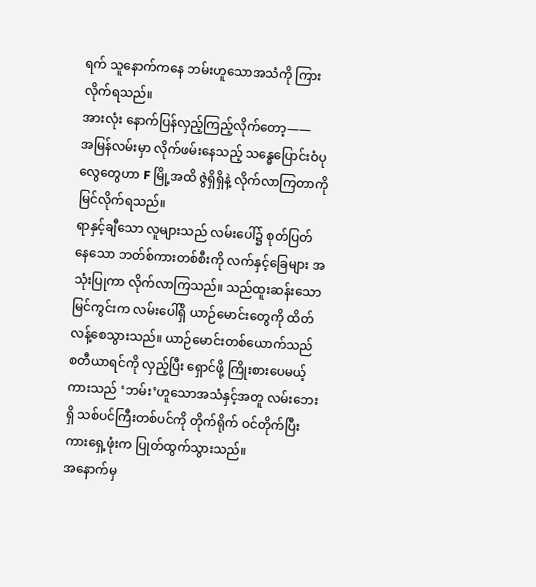ရက် သူနောက်ကနေ ဘမ်းဟူသောအသံကို ကြားလိုက်ရသည်။
အားလုံး နောက်ပြန်လှည့်ကြည့်လိုက်တော့——
အမြန်လမ်းမှာ လိုက်ဖမ်းနေသည့် သန္ဓေပြောင်းဝံပုလွေတွေဟာ F မြို့အထိ ဇွဲရှိရှိနဲ့ လိုက်လာကြတာကို မြင်လိုက်ရသည်။
ရာနှင့်ချီသော လူများသည် လမ်းပေါ်၌ စုတ်ပြတ်နေသော ဘတ်စ်ကားတစ်စီးကို လက်နှင့်ခြေများ အသုံးပြုကာ လိုက်လာကြသည်။ သည်ထူးဆန်းသော မြင်ကွင်းက လမ်းပေါ်ရှိ ယာဉ်မောင်းတွေကို ထိတ်လန့်စေသွားသည်။ ယာဉ်မောင်းတစ်ယောက်သည် စတီယာရင်ကို လှည့်ပြီး ရှောင်ဖို့ ကြိုးစားပေမယ့် ကားသည် ‘ဘမ်း’ဟူသောအသံနှင့်အတူ လမ်းဘေးရှိ သစ်ပင်ကြီးတစ်ပင်ကို တိုက်ရိုက် ဝင်တိုက်ပြီး ကားရှေ့ဖုံးက ပြုတ်ထွက်သွားသည်။
အနောက်မှ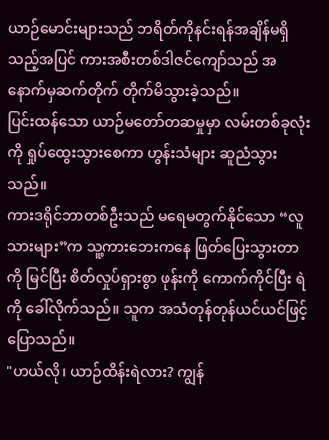ယာဉ်မောင်းများသည် ဘရိတ်ကိုနင်းရန်အချိန်မရှိသည့်အပြင် ကားအစီးတစ်ဒါဇင်ကျော်သည် အနောက်မှဆက်တိုက် တိုက်မိသွားခဲ့သည်။
ပြင်းထန်သော ယာဉ်မတော်တဆမှုမှာ လမ်းတစ်ခုလုံးကို ရှုပ်ထွေးသွားစေကာ ဟွန်းသံများ ဆူညံသွားသည်။
ကားဒရိုင်ဘာတစ်ဦးသည် မရေမတွက်နိုင်သော “လူသားများ”က သူ့ကားဘေးကနေ ဖြတ်ပြေးသွားတာကို မြင်ပြီး စိတ်လှုပ်ရှားစွာ ဖုန်းကို ကောက်ကိုင်ပြီး ရဲကို ခေါ်လိုက်သည်။ သူက အသံတုန်တုန်ယင်ယင်ဖြင့် ပြောသည်။
"ဟယ်လို၊ ယာဉ်ထိန်းရဲလား? ကျွန်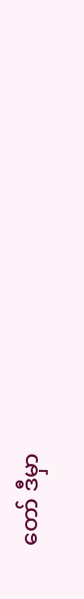တော် ဒီမှာ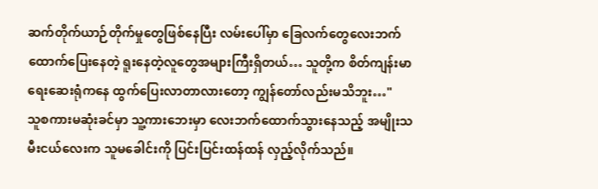ဆက်တိုက်ယာဉ်တိုက်မှုတွေဖြစ်နေပြီး လမ်းပေါ်မှာ ခြေလက်တွေလေးဘက်ထောက်ပြေးနေတဲ့ ရူးနေတဲ့လူတွေအများကြီးရှိတယ်… သူတို့က စိတ်ကျန်းမာရေးဆေးရုံကနေ ထွက်ပြေးလာတာလားတော့ ကျွန်တော်လည်းမသိဘူး…"
သူစကားမဆုံးခင်မှာ သူ့ကားဘေးမှာ လေးဘက်ထောက်သွားနေသည့် အမျိုးသမီးငယ်လေးက သူမခေါင်းကို ပြင်းပြင်းထန်ထန် လှည့်လိုက်သည်။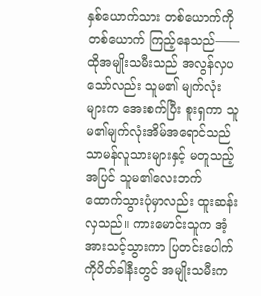နှစ်ယောက်သား တစ်ယောက်ကိုတစ်ယောက် ကြည့်နေသည်—— ထိုအမျိုးသမီးသည် အလွန်လှပသော်လည်း သူမ၏ မျက်လုံးများက အေးစက်ပြီး စူးရှကာ သူမ၏မျက်လုံးအိမ်အရောင်သည် သာမန်လူသားများနှင့် မတူသည့်အပြင် သူမ၏လေးဘက်ထောက်သွားပုံမှာလည်း ထူးဆန်းလှသည်။ ကားမောင်းသူက အံ့အားသင့်သွားကာ ပြတင်းပေါက်ကိုပိတ်ခါနီးတွင် အမျိုးသမီးက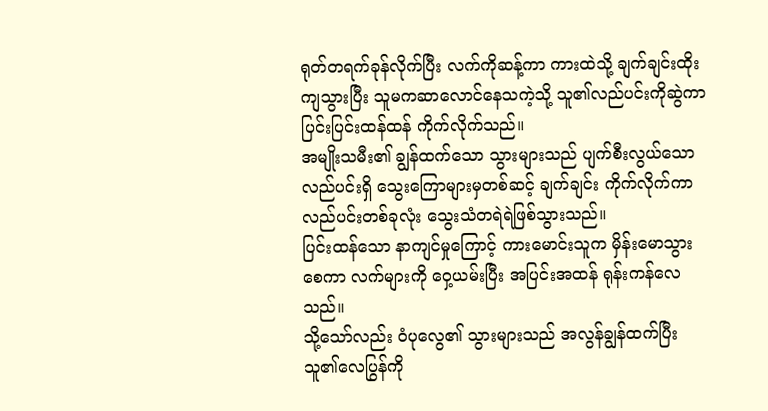ရုတ်တရက်ခုန်လိုက်ပြီး လက်ကိုဆန့်ကာ ကားထဲသို့ ချက်ချင်းထိုးကျသွားပြီး သူမကဆာလောင်နေသကဲ့သို့ သူ၏လည်ပင်းကိုဆွဲကာ ပြင်းပြင်းထန်ထန် ကိုက်လိုက်သည်။
အမျိုးသမီး၏ ချွန်ထက်သော သွားများသည် ပျက်စီးလွယ်သော လည်ပင်းရှိ သွေးကြောများမှတစ်ဆင့် ချက်ချင်း ကိုက်လိုက်ကာ လည်ပင်းတစ်ခုလုံး သွေးသံတရဲရဲဖြစ်သွားသည်။
ပြင်းထန်သော နာကျင်မှုကြောင့် ကားမောင်းသူက မှိန်းမောသွားစေကာ လက်များကို ဝှေ့ယမ်းပြီး အပြင်းအထန် ရုန်းကန်လေသည်။
သို့သော်လည်း ဝံပုလွေ၏ သွားများသည် အလွန်ချွန်ထက်ပြီး သူ၏လေပြွန်ကို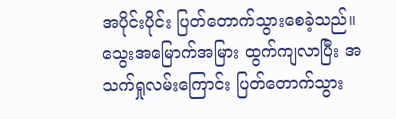အပိုင်းပိုင်း ပြတ်တောက်သွားစေခဲ့သည်။ သွေးအမြောက်အမြား ထွက်ကျလာပြီး အသက်ရှုလမ်းကြောင်း ပြတ်တောက်သွား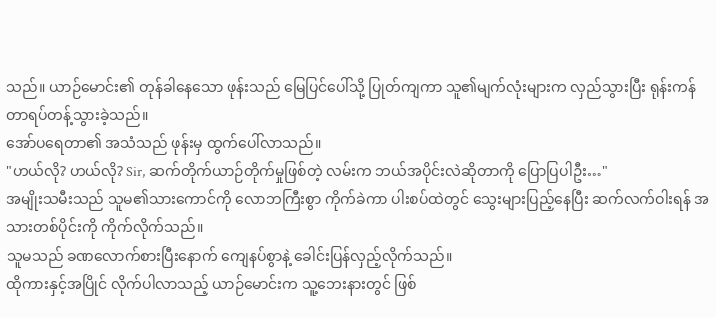သည်။ ယာဉ်မောင်း၏ တုန်ခါနေသော ဖုန်းသည် မြေပြင်ပေါ်သို့ ပြုတ်ကျကာ သူ၏မျက်လုံးများက လှည်သွားပြီး ရုန်းကန်တာရပ်တန့်သွားခဲ့သည်။
အော်ပရေတာ၏ အသံသည် ဖုန်းမှ ထွက်ပေါ်လာသည်။
"ဟယ်လို? ဟယ်လို? Sir, ဆက်တိုက်ယာဉ်တိုက်မှုဖြစ်တဲ့ လမ်းက ဘယ်အပိုင်းလဲဆိုတာကို ပြောပြပါဦး…"
အမျိုးသမီးသည် သူမ၏သားကောင်ကို လောဘကြီးစွာ ကိုက်ခဲကာ ပါးစပ်ထဲတွင် သွေးများပြည့်နေပြီး ဆက်လက်ဝါးရန် အသားတစ်ပိုင်းကို ကိုက်လိုက်သည်။
သူမသည် ခဏလောက်စားပြီးနောက် ကျေနပ်စွာနဲ့ ခေါင်းပြန်လှည့်လိုက်သည်။
ထိုကားနှင့်အပြိုင် လိုက်ပါလာသည့် ယာဉ်မောင်းက သူ့ဘေးနားတွင် ဖြစ်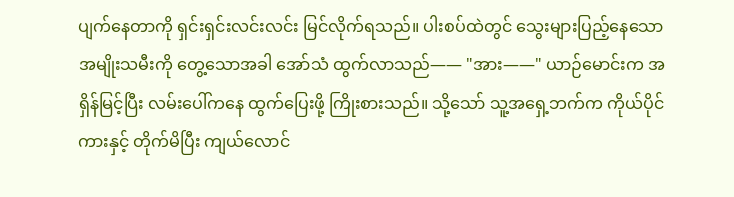ပျက်နေတာကို ရှင်းရှင်းလင်းလင်း မြင်လိုက်ရသည်။ ပါးစပ်ထဲတွင် သွေးများပြည့်နေသော အမျိုးသမီးကို တွေ့သောအခါ အော်သံ ထွက်လာသည်—— "အား——" ယာဉ်မောင်းက အရှိန်မြင့်ပြီး လမ်းပေါ်ကနေ ထွက်ပြေးဖို့ ကြိုးစားသည်။ သို့သော် သူ့အရှေ့ဘက်က ကိုယ်ပိုင်ကားနှင့် တိုက်မိပြီး ကျယ်လောင်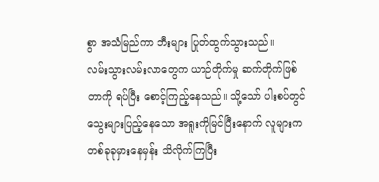စွာ အသံမြည်ကာ ဘီးများ ပြုတ်ထွက်သွားသည်။
လမ်းသွားလမ်းလာတွေက ယာဉ်တိုက်မှု ဆက်တိုက်ဖြစ်တာကို ရပ်ပြီး စောင့်ကြည့်နေသည်။ သို့သော် ပါးစပ်တွင် သွေးများပြည့်နေသော အရူးကိုမြင်ပြီးနောက် လူများက တစ်ခုခုမှားနေမှန်း သိလိုက်ကြပြီး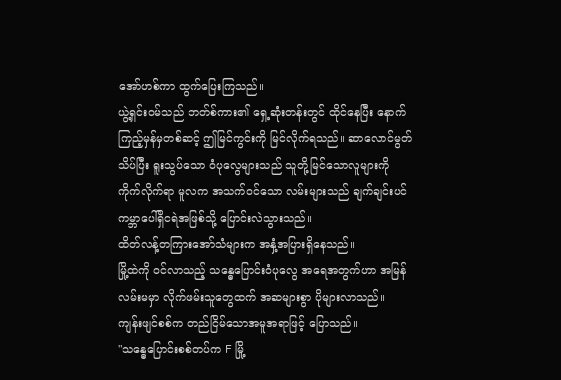အော်ဟစ်ကာ ထွက်ပြေးကြသည်။
ယွဲ့ရှင်းဝမ်သည် ဘတ်စ်ကား၏ ရှေ့ဆုံးတန်းတွင် ထိုင်နေပြီး နောက်ကြည့်မှန်မှတစ်ဆင့် ဤမြင်ကွင်းကို မြင်လိုက်ရသည်။ ဆာလောင်မွတ်သိပ်ပြီး ရူးသွပ်သော ဝံပုလွေများသည် သူတို့မြင်သောလူများကို ကိုက်လိုက်ရာ မူလက အသက်ဝင်သော လမ်းများသည် ချက်ချင်းပင် ကမ္ဘာပေါ်ရှိငရဲအဖြစ်သို့ ပြောင်းလဲသွားသည်။
ထိတ်လန့်တကြားအော်သံများက အနှံ့အပြားရှိနေသည်။
မြို့ထဲကို ဝင်လာသည့် သန္ဓေပြောင်းဝံပုလွေ အရေအတွက်ဟာ အမြန်လမ်းမမှာ လိုက်ဖမ်းသူတွေထက် အဆများစွာ ပိုများလာသည်။
ကျန်းဖျင်စစ်က တည်ငြိမ်သောအမူအရာဖြင့် ပြောသည်။
"သန္ဓေပြောင်းစစ်တပ်က F မြို့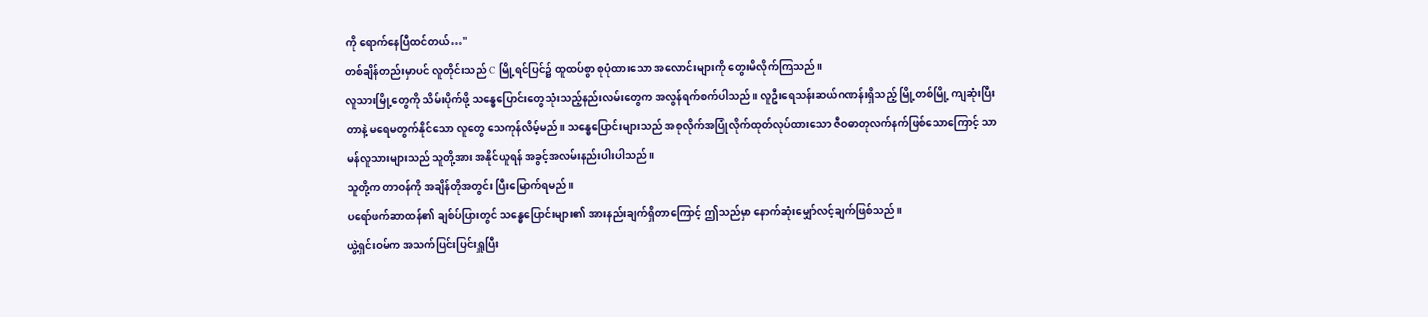ကို ရောက်နေပြီထင်တယ်…"
တစ်ချိန်တည်းမှာပင် လူတိုင်းသည် C မြို့ရင်ပြင်၌ ထူထပ်စွာ စုပုံထားသော အလောင်းများကို တွေးမိလိုက်ကြသည်။
လူသားမြို့တွေကို သိမ်းပိုက်ဖို့ သန္ဓေပြောင်းတွေသုံးသည့်နည်းလမ်းတွေက အလွန်ရက်စက်ပါသည်။ လူဦးရေသန်းဆယ်ဂဏန်းရှိသည့် မြို့တစ်မြို့ ကျဆုံးပြီးတာနဲ့ မရေမတွက်နိုင်သော လူတွေ သေကုန်လိမ့်မည်။ သန္ဓေပြောင်းများသည် အစုလိုက်အပြုံလိုက်ထုတ်လုပ်ထားသော ဇီဝဓာတုလက်နက်ဖြစ်သောကြောင့် သာမန်လူသားများသည် သူတို့အား အနိုင်ယူရန် အခွင့်အလမ်းနည်းပါးပါသည်။
သူတို့က တာဝန်ကို အချိန်တိုအတွင်း ပြီးမြောက်ရမည်။
ပရော်ဖက်ဆာထန်၏ ချစ်ပ်ပြားတွင် သန္ဓေပြောင်းများ၏ အားနည်းချက်ရှိတာကြောင့် ဤသည်မှာ နောက်ဆုံးမျှော်လင့်ချက်ဖြစ်သည်။
ယွဲ့ရှင်းဝမ်က အသက်ပြင်းပြင်းရှူပြီး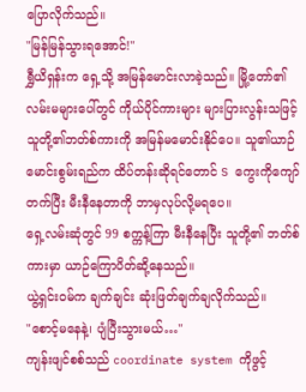ပြောလိုက်သည်။
"မြန်မြန်သွားရအောင်!"
ရွှီယိရှန်းက ရှေ့သို့ အမြန်မောင်းလာခဲ့သည်။ မြို့တော်၏လမ်းမများပေါ်တွင် ကိုယ်ပိုင်ကားများ များပြားလွန်းသဖြင့် သူတို့၏ဘတ်စ်ကားကို အမြန်မမောင်းနိုင်ပေ။ သူ၏ယာဉ်မောင်းစွမ်းရည်က ထိပ်တန်းဆိုရင်တောင် S ကွေးကိုကျော်တက်ပြီး မီးနီနေတာကို ဘာမှလုပ်လို့မရပေ။
ရှေ့လမ်းဆုံတွင် 99 စက္ကန့်ကြာ မီးနီနေပြီး သူတို့၏ ဘတ်စ်ကားမှာ ယာဉ်ကြောပိတ်ဆို့နေသည်။
ယွဲ့ရှင်းဝမ်က ချက်ချင်း ဆုံးဖြတ်ချက်ချလိုက်သည်။
"စောင့်မနေနဲ့၊ ပျံပြီးသွားမယ်…"
ကျန်းဖျင်စစ်သည် coordinate system ကိုဖွင့်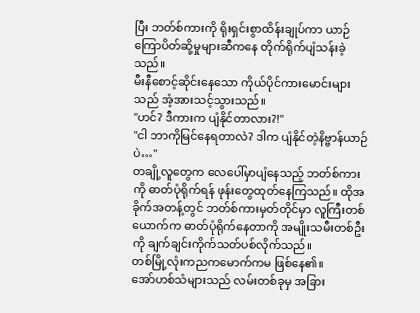ပြီး ဘတ်စ်ကားကို ရိုးရှင်းစွာထိန်းချုပ်ကာ ယာဉ်ကြောပိတ်ဆို့မှုများဆီကနေ တိုက်ရိုက်ပျံသန်းခဲ့သည်။
မီးနီစောင့်ဆိုင်းနေသော ကိုယ်ပိုင်ကားမောင်းများသည် အံ့အားသင့်သွားသည်။
"ဟင်? ဒီကားက ပျံနိုင်တာလား?!"
"ငါ ဘာကိုမြင်နေရတာလဲ? ဒါက ပျံနိုင်တဲ့နိဗ္ဗာန်ယာဉ်ပဲ…"
တချို့လူတွေက လေပေါ်မှာပျံနေသည့် ဘတ်စ်ကားကို ဓာတ်ပုံရိုက်ရန် ဖုန်းတွေထုတ်နေကြသည်။ ထိုအခိုက်အတန့်တွင် ဘတ်စ်ကားမှတ်တိုင်မှာ လူကြီးတစ်ယောက်က ဓာတ်ပုံရိုက်နေတာကို အမျိုးသမီးတစ်ဦးကို ချက်ချင်းကိုက်သတ်ပစ်လိုက်သည်။
တစ်မြို့လုံးကညကမောက်ကမ ဖြစ်နေ၏။
အော်ဟစ်သံများသည် လမ်းတစ်ခုမှ အခြား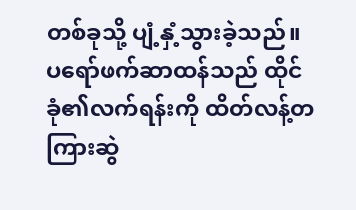တစ်ခုသို့ ပျံ့နှံ့သွားခဲ့သည်။
ပရော်ဖက်ဆာထန်သည် ထိုင်ခုံ၏လက်ရန်းကို ထိတ်လန့်တကြားဆွဲ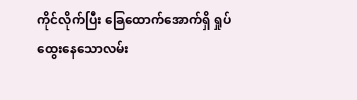ကိုင်လိုက်ပြီး ခြေထောက်အောက်ရှိ ရှုပ်ထွေးနေသောလမ်း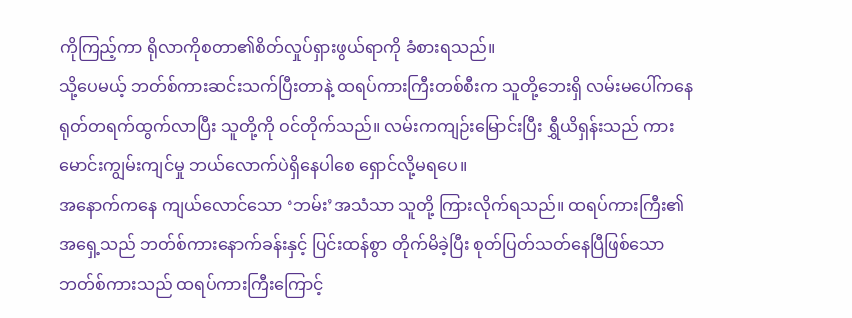ကိုကြည့်ကာ ရိုလာကိုစတာ၏စိတ်လှုပ်ရှားဖွယ်ရာကို ခံစားရသည်။
သို့ပေမယ့် ဘတ်စ်ကားဆင်းသက်ပြီးတာနဲ့ ထရပ်ကားကြီးတစ်စီးက သူတို့ဘေးရှိ လမ်းမပေါ်ကနေ ရုတ်တရက်ထွက်လာပြီး သူတို့ကို ဝင်တိုက်သည်။ လမ်းကကျဉ်းမြောင်းပြီး ရွှီယိရှန်းသည် ကားမောင်းကျွမ်းကျင်မှု ဘယ်လောက်ပဲရှိနေပါစေ ရှောင်လို့မရပေ။
အနောက်ကနေ ကျယ်လောင်သော ‘ဘမ်း’အသံသာ သူတို့ ကြားလိုက်ရသည်။ ထရပ်ကားကြီး၏အရှေ့သည် ဘတ်စ်ကားနောက်ခန်းနှင့် ပြင်းထန်စွာ တိုက်မိခဲ့ပြီး စုတ်ပြတ်သတ်နေပြီဖြစ်သော ဘတ်စ်ကားသည် ထရပ်ကားကြီးကြောင့်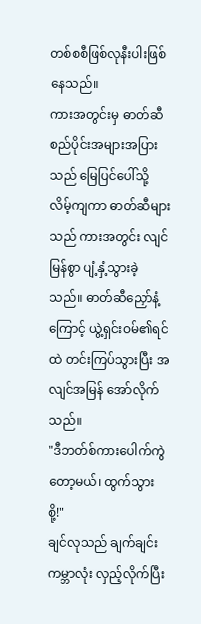တစ်စစီဖြစ်လုနီးပါးဖြစ်နေသည်။
ကားအတွင်းမှ ဓာတ်ဆီစည်ပိုင်းအများအပြားသည် မြေပြင်ပေါ်သို့ လိမ့်ကျကာ ဓာတ်ဆီများသည် ကားအတွင်း လျင်မြန်စွာ ပျံ့နှံ့သွားခဲ့သည်။ ဓာတ်ဆီညှော်နံ့ကြောင့် ယွဲ့ရှင်းဝမ်၏ရင်ထဲ တင်းကြပ်သွားပြီး အလျင်အမြန် အော်လိုက်သည်။
"ဒီဘတ်စ်ကားပေါက်ကွဲတော့မယ်၊ ထွက်သွားစို့!"
ချင်လုသည် ချက်ချင်း ကမ္ဘာလုံး လှည့်လိုက်ပြီး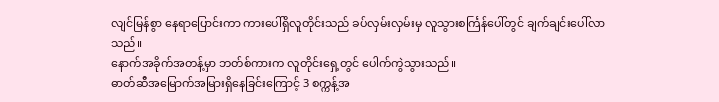လျင်မြန်စွာ နေရာပြောင်းကာ ကားပေါ်ရှိလူတိုင်းသည် ခပ်လှမ်းလှမ်းမှ လူသွားစင်္ကြန်ပေါ်တွင် ချက်ချင်းပေါ်လာသည်။
နောက်အခိုက်အတန့်မှာ ဘတ်စ်ကားက လူတိုင်းရှေ့တွင် ပေါက်ကွဲသွားသည်။
ဓာတ်ဆီအမြောက်အမြားရှိနေခြင်းကြောင့် 3 စက္ကန့်အ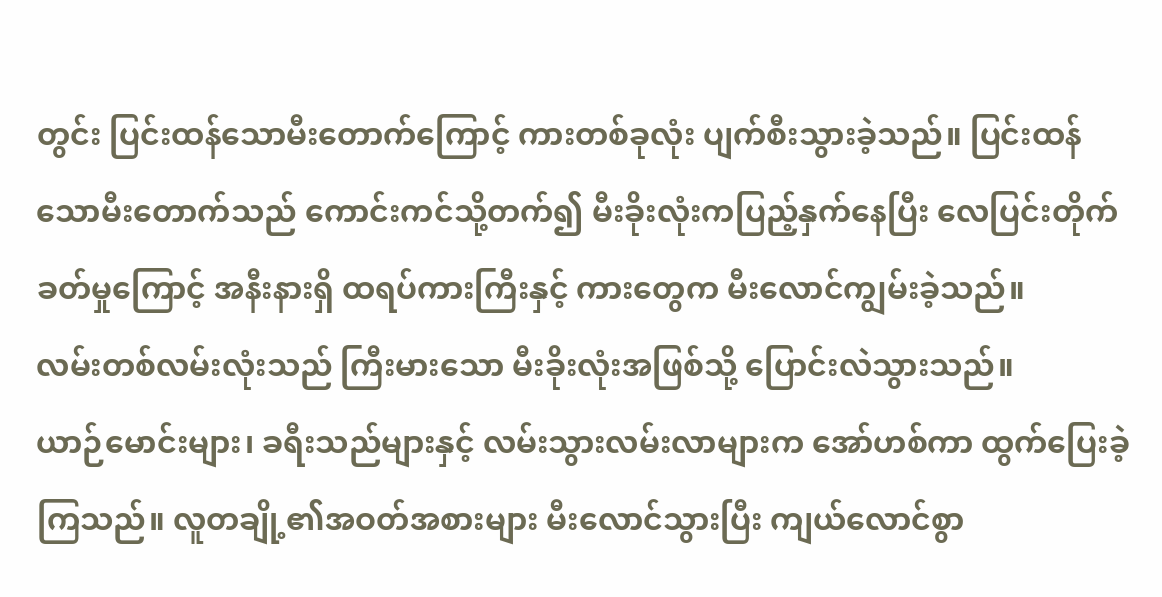တွင်း ပြင်းထန်သောမီးတောက်ကြောင့် ကားတစ်ခုလုံး ပျက်စီးသွားခဲ့သည်။ ပြင်းထန်သောမီးတောက်သည် ကောင်းကင်သို့တက်၍ မီးခိုးလုံးကပြည့်နှက်နေပြီး လေပြင်းတိုက်ခတ်မှုကြောင့် အနီးနားရှိ ထရပ်ကားကြီးနှင့် ကားတွေက မီးလောင်ကျွမ်းခဲ့သည်။
လမ်းတစ်လမ်းလုံးသည် ကြီးမားသော မီးခိုးလုံးအဖြစ်သို့ ပြောင်းလဲသွားသည်။
ယာဉ်မောင်းများ၊ ခရီးသည်များနှင့် လမ်းသွားလမ်းလာများက အော်ဟစ်ကာ ထွက်ပြေးခဲ့ကြသည်။ လူတချို့၏အဝတ်အစားများ မီးလောင်သွားပြီး ကျယ်လောင်စွာ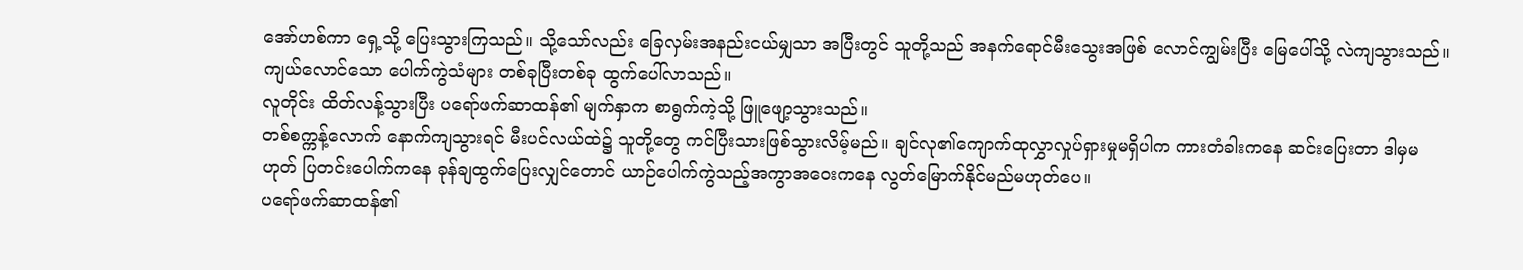အော်ဟစ်ကာ ရှေ့သို့ ပြေးသွားကြသည်။ သို့သော်လည်း ခြေလှမ်းအနည်းငယ်မျှသာ အပြီးတွင် သူတို့သည် အနက်ရောင်မီးသွေးအဖြစ် လောင်ကျွမ်းပြီး မြေပေါ်သို့ လဲကျသွားသည်။
ကျယ်လောင်သော ပေါက်ကွဲသံများ တစ်ခုပြီးတစ်ခု ထွက်ပေါ်လာသည်။
လူတိုင်း ထိတ်လန့်သွားပြီး ပရော်ဖက်ဆာထန်၏ မျက်နှာက စာရွက်ကဲ့သို့ ဖြူဖျော့သွားသည်။
တစ်စက္ကန့်လောက် နောက်ကျသွားရင် မီးပင်လယ်ထဲ၌ သူတို့တွေ ကင်ပြီးသားဖြစ်သွားလိမ့်မည်။ ချင်လု၏ကျောက်ထုလွှာလှုပ်ရှားမှုမရှိပါက ကားတံခါးကနေ ဆင်းပြေးတာ ဒါမှမဟုတ် ပြတင်းပေါက်ကနေ ခုန်ချထွက်ပြေးလျှင်တောင် ယာဉ်ပေါက်ကွဲသည့်အကွာအဝေးကနေ လွတ်မြောက်နိုင်မည်မဟုတ်ပေ။
ပရော်ဖက်ဆာထန်၏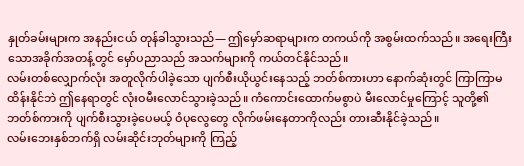နှုတ်ခမ်းများက အနည်းငယ် တုန်ခါသွားသည်— ဤမှော်ဆရာများက တကယ်ကို အစွမ်းထက်သည်။ အရေးကြီးသောအခိုက်အတန့်တွင် မှော်ပညာသည် အသက်များကို ကယ်တင်နိုင်သည်။
လမ်းတစ်လျှောက်လုံး အတူလိုက်ပါခဲ့သော ပျက်စီးယိုယွင်းနေသည့် ဘတ်စ်ကားဟာ နောက်ဆုံးတွင် ကြာကြာမထိန်းနိုင်ဘဲ ဤနေရာတွင် လုံးဝမီးလောင်သွားခဲ့သည်။ ကံကောင်းထောက်မစွာပဲ မီးလောင်မှုကြောင့် သူတို့၏ ဘတ်စ်ကားကို ပျက်စီးသွားခဲ့ပေမယ့် ဝံပုလွေတွေ လိုက်ဖမ်းနေတာကိုလည်း တားဆီးနိုင်ခဲ့သည်။
လမ်းဘေးနှစ်ဘက်ရှိ လမ်းဆိုင်းဘုတ်များကို ကြည့်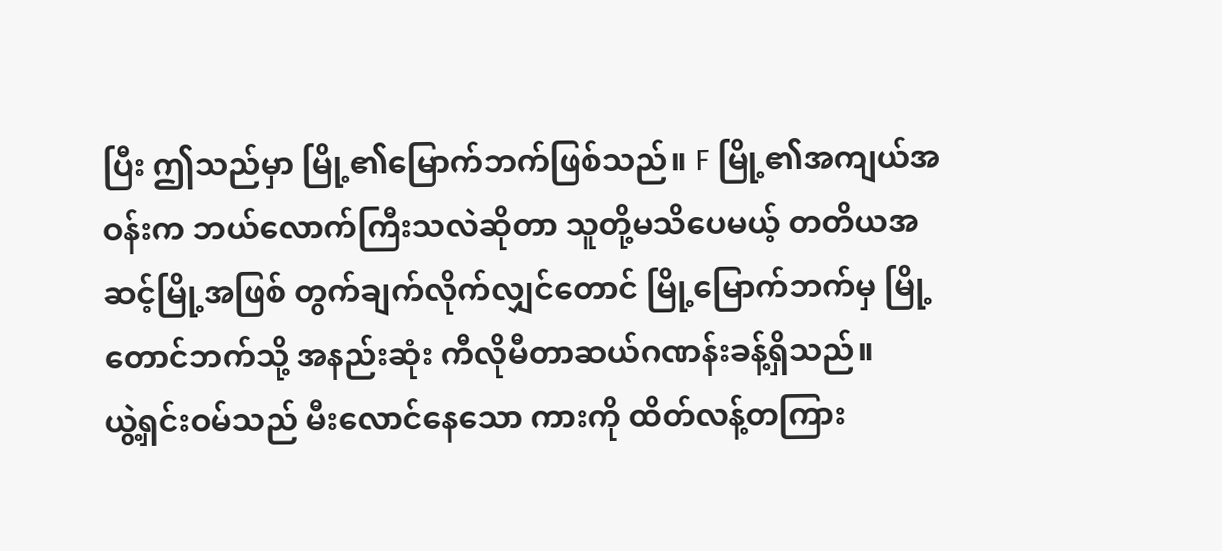ပြီး ဤသည်မှာ မြို့၏မြောက်ဘက်ဖြစ်သည်။ F မြို့၏အကျယ်အဝန်းက ဘယ်လောက်ကြီးသလဲဆိုတာ သူတို့မသိပေမယ့် တတိယအဆင့်မြို့အဖြစ် တွက်ချက်လိုက်လျှင်တောင် မြို့မြောက်ဘက်မှ မြို့တောင်ဘက်သို့ အနည်းဆုံး ကီလိုမီတာဆယ်ဂဏန်းခန့်ရှိသည်။
ယွဲ့ရှင်းဝမ်သည် မီးလောင်နေသော ကားကို ထိတ်လန့်တကြား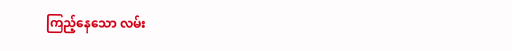ကြည့်နေသော လမ်း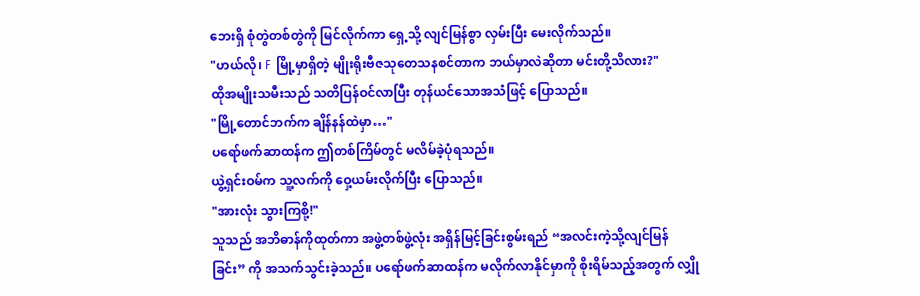ဘေးရှိ စုံတွဲတစ်တွဲကို မြင်လိုက်ကာ ရှေ့သို့ လျင်မြန်စွာ လှမ်းပြီး မေးလိုက်သည်။
"ဟယ်လို၊ F မြို့မှာရှိတဲ့ မျိုးရိုးဗီဇသုတေသနစင်တာက ဘယ်မှာလဲဆိုတာ မင်းတို့သိလား?"
ထိုအမျိုးသမီးသည် သတိပြန်ဝင်လာပြီး တုန်ယင်သောအသံဖြင့် ပြောသည်။
"မြို့တောင်ဘက်က ချိန်နန်ထဲမှာ…"
ပရော်ဖက်ဆာထန်က ဤတစ်ကြိမ်တွင် မလိမ်ခဲ့ပုံရသည်။
ယွဲ့ရှင်းဝမ်က သူ့လက်ကို ဝှေ့ယမ်းလိုက်ပြီး ပြောသည်။
"အားလုံး သွားကြစို့!"
သူသည် အဘိဓာန်ကိုထုတ်ကာ အဖွဲ့တစ်ဖွဲ့လုံး အရှိန်မြင့်ခြင်းစွမ်းရည် “အလင်းကဲ့သို့လျင်မြန်ခြင်း” ကို အသက်သွင်းခဲ့သည်။ ပရော်ဖက်ဆာထန်က မလိုက်လာနိုင်မှာကို စိုးရိမ်သည့်အတွက် လျှို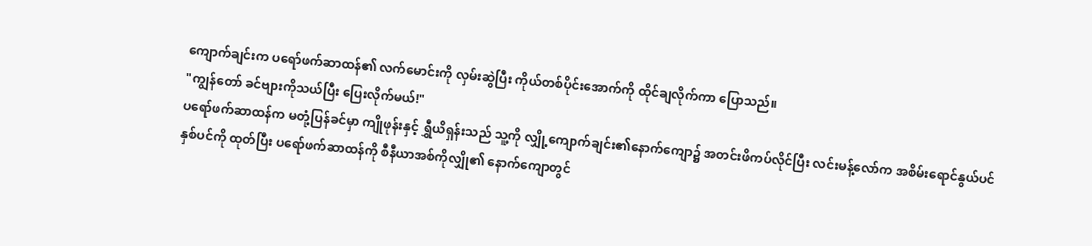ကျောက်ချင်းက ပရော်ဖက်ဆာထန်၏ လက်မောင်းကို လှမ်းဆွဲပြီး ကိုယ်တစ်ပိုင်းအောက်ကို ထိုင်ချလိုက်ကာ ပြောသည်။
"ကျွန်တော် ခင်ဗျားကိုသယ်ပြီး ပြေးလိုက်မယ်!"
ပရော်ဖက်ဆာထန်က မတုံ့ပြန်ခင်မှာ ကျိုဖုန်းနှင့် ရွှီယိရှန်းသည် သူ့ကို လျှို့ကျောက်ချင်း၏နောက်ကျော၌ အတင်းဖိကပ်လိုင်ပြီး လင်းမန့်လော်က အစိမ်းရောင်နွယ်ပင်နှစ်ပင်ကို ထုတ်ပြီး ပရော်ဖက်ဆာထန်ကို စီနီယာအစ်ကိုလျှို၏ နောက်ကျောတွင်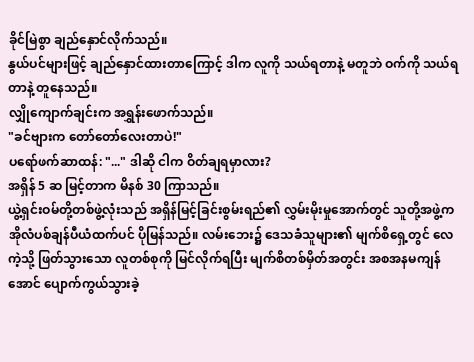ခိုင်မြဲစွာ ချည်နှောင်လိုက်သည်။
နွယ်ပင်များဖြင့် ချည်နှောင်ထားတာကြောင့် ဒါက လူကို သယ်ရတာနဲ့ မတူဘဲ ဝက်ကို သယ်ရတာနဲ့ တူနေသည်။
လျှိုကျောက်ချင်းက အရွှန်းဖောက်သည်။
"ခင်ဗျားက တော်တော်လေးတာပဲ!"
ပရော်ဖက်ဆာထန်: "..." ဒါဆို ငါက ဝိတ်ချရမှာလား?
အရှိန် 5 ဆ မြင့်တာက မိနစ် 30 ကြာသည်။
ယွဲ့ရှင်းဝမ်တို့တစ်ဖွဲ့လုံးသည် အရှိန်မြင့်ခြင်းစွမ်းရည်၏ လွှမ်းမိုးမှုအောက်တွင် သူတို့အဖွဲ့က အိုလံပစ်ချန်ပီယံထက်ပင် ပိုမြန်သည်။ လမ်းဘေး၌ ဒေသခံသူများ၏ မျက်စိရှေ့တွင် လေကဲ့သို့ ဖြတ်သွားသော လူတစ်စုကို မြင်လိုက်ရပြီး မျက်စိတစ်မှိတ်အတွင်း အစအနမကျန်အောင် ပျောက်ကွယ်သွားခဲ့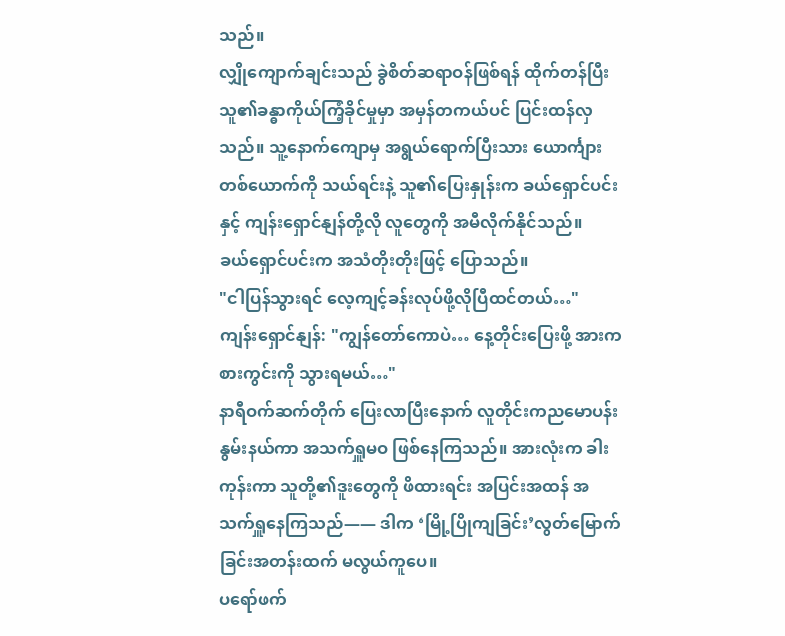သည်။
လျှိုကျောက်ချင်းသည် ခွဲစိတ်ဆရာဝန်ဖြစ်ရန် ထိုက်တန်ပြီး သူ၏ခန္ဓာကိုယ်ကြံ့ခိုင်မှုမှာ အမှန်တကယ်ပင် ပြင်းထန်လှသည်။ သူ့နောက်ကျောမှ အရွယ်ရောက်ပြီးသား ယောင်္ကျားတစ်ယောက်ကို သယ်ရင်းနဲ့ သူ၏ပြေးနှုန်းက ခယ်ရှောင်ပင်းနှင့် ကျန်းရှောင်နျန်တို့လို လူတွေကို အမီလိုက်နိုင်သည်။
ခယ်ရှောင်ပင်းက အသံတိုးတိုးဖြင့် ပြောသည်။
"ငါပြန်သွားရင် လေ့ကျင့်ခန်းလုပ်ဖို့လိုပြီထင်တယ်…"
ကျန်းရှောင်နျန်: "ကျွန်တော်ကောပဲ… နေ့တိုင်းပြေးဖို့ အားကစားကွင်းကို သွားရမယ်…"
နာရီဝက်ဆက်တိုက် ပြေးလာပြီးနောက် လူတိုင်းကညမောပန်းနွမ်းနယ်ကာ အသက်ရှူမဝ ဖြစ်နေကြသည်။ အားလုံးက ခါးကုန်းကာ သူတို့၏ဒူးတွေကို ဖိထားရင်း အပြင်းအထန် အသက်ရှူနေကြသည်—— ဒါက ‘မြို့ပြိုကျခြင်း’လွတ်မြောက်ခြင်းအတန်းထက် မလွယ်ကူပေ။
ပရော်ဖက်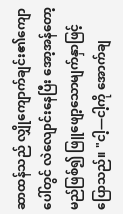ဆာထန်သည် လျှိုကျောက်ချင်း၏ကျောပေါ်တွင် လဲလျောင်းနေပြီး အော့အန်တော့မည်ဖြစ်၍ ဖြူဖျော့သောမျက်နှာဖြင့် ပြောသည်။ "ငါ့—ငါ့ကို အောက်ချ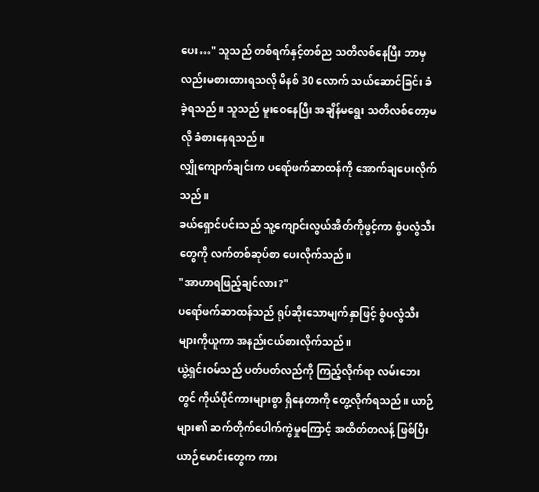ပေး…" သူသည် တစ်ရက်နှင့်တစ်ည သတိလစ်နေပြီး ဘာမှလည်းမစားထားရသလို မိနစ် 30 လောက် သယ်ဆောင်ခြင်း ခံခဲ့ရသည်။ သူသည် မူးဝေနေပြီး အချိန်မရွေး သတိလစ်တော့မလို ခံစားနေရသည်။
လျှိုကျောက်ချင်းက ပရော်ဖက်ဆာထန်ကို အောက်ချပေးလိုက်သည်။
ခယ်ရှောင်ပင်းသည် သူ့ကျောင်းလွယ်အိတ်ကိုဖွင့်ကာ စွံပလွံသီးတွေကို လက်တစ်ဆုပ်စာ ပေးလိုက်သည်။
"အာဟာရဖြည့်ချင်လား?"
ပရော်ဖက်ဆာထန်သည် ရုပ်ဆိုးသောမျက်နှာဖြင့် စွံပလွံသီးများကိုယူကာ အနည်းငယ်စားလိုက်သည်။
ယွဲ့ရှင်းဝမ်သည် ပတ်ပတ်လည်ကို ကြည့်လိုက်ရာ လမ်းဘေးတွင် ကိုယ်ပိုင်ကားများစွာ ရှိနေတာကို တွေ့လိုက်ရသည်။ ယာဉ်များ၏ ဆက်တိုက်ပေါက်ကွဲမှုကြောင့် အထိတ်တလန့် ဖြစ်ပြီး ယာဉ်မောင်းတွေက ကား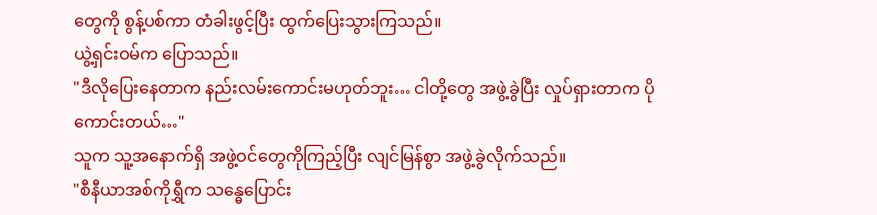တွေကို စွန့်ပစ်ကာ တံခါးဖွင့်ပြီး ထွက်ပြေးသွားကြသည်။
ယွဲ့ရှင်းဝမ်က ပြောသည်။
"ဒီလိုပြေးနေတာက နည်းလမ်းကောင်းမဟုတ်ဘူး… ငါတို့တွေ အဖွဲ့ခွဲပြီး လှုပ်ရှားတာက ပိုကောင်းတယ်…"
သူက သူ့အနောက်ရှိ အဖွဲ့ဝင်တွေကိုကြည့်ပြီး လျင်မြန်စွာ အဖွဲ့ခွဲလိုက်သည်။
"စီနီယာအစ်ကိုရွှီက သန္ဓေပြောင်း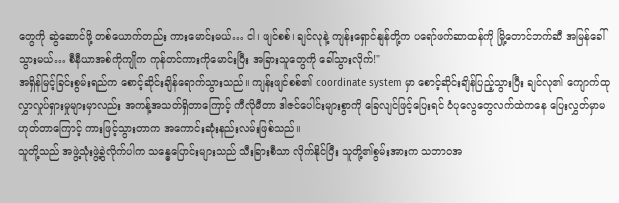တွေကို ဆွဲဆောင်ဖို့ တစ်ယောက်တည်း ကားမောင်းမယ်… ငါ၊ ဖျင်စစ်၊ ချင်လုနဲ့ ကျန်းရှောင်နျန်တို့က ပရော်ဖက်ဆာထန်ကို မြို့တောင်ဘက်ဆီ အမြန်ခေါ်သွားမယ်… စီနီယာအစ်ကိုကျိုက ကုန်တင်ကားကိုမောင်းပြီး အခြားသူတွေကို ခေါ်သွားလိုက်!"
အရှိန်မြင့်ခြင်းစွမ်းရည်က စောင့်ဆိုင်းချိန်ရောက်သွားသည်။ ကျန်းဖျင်စစ်၏ coordinate system မှာ စောင့်ဆိုင်းချိန်ပြည့်သွားပြီး ချင်လု၏ ကျောက်ထုလွှာလှုပ်ရှားမှုများမှာလည်း အကန့်အသတ်ရှိတာကြောင့် ကီလိုမီတာ ဒါဇင်ပေါင်းများစွာကို ခြေလျင်ဖြင့်ပြေးရင် ဝံပုလွေတွေလက်ထဲကနေ ပြေးလွှတ်မှာမဟုတ်တာကြောင့် ကားဖြင့်သွားတာက အကောင်းဆုံးနည်းလမ်းဖြစ်သည်။
သူတို့သည် အဖွဲ့သုံးဖွဲ့ခွဲလိုက်ပါက သန္ဓေပြောင်းများသည် သီးခြားစီသာ လိုက်နိုင်ပြီး သူတို့၏စွမ်းအားက သဘာဝအ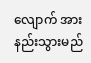လျောက် အားနည်းသွားမည်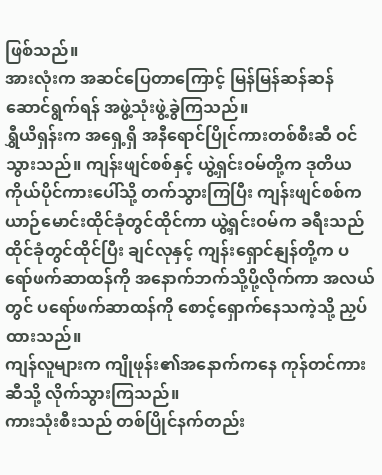ဖြစ်သည်။
အားလုံးက အဆင်ပြေတာကြောင့် မြန်မြန်ဆန်ဆန်ဆောင်ရွက်ရန် အဖွဲ့သုံးဖွဲ့ခွဲကြသည်။
ရွှီယိရှန်းက အရှေ့ရှိ အနီရောင်ပြိုင်ကားတစ်စီးဆီ ဝင်သွားသည်။ ကျန်းဖျင်စစ်နှင့် ယွဲ့ရှင်းဝမ်တို့က ဒုတိယကိုယ်ပိုင်ကားပေါ်သို့ တက်သွားကြပြီး ကျန်းဖျင်စစ်က ယာဉ်မောင်းထိုင်ခုံတွင်ထိုင်ကာ ယွဲ့ရှင်းဝမ်က ခရီးသည်ထိုင်ခုံတွင်ထိုင်ပြီး ချင်လုနှင့် ကျန်းရှောင်နျန်တို့က ပရော်ဖက်ဆာထန်ကို အနောက်ဘက်သို့ပို့လိုက်ကာ အလယ်တွင် ပရော်ဖက်ဆာထန်ကို စောင့်ရှောက်နေသကဲ့သို့ ညှပ်ထားသည်။
ကျန်လူများက ကျိုဖုန်း၏အနောက်ကနေ ကုန်တင်ကားဆီသို့ လိုက်သွားကြသည်။
ကားသုံးစီးသည် တစ်ပြိုင်နက်တည်း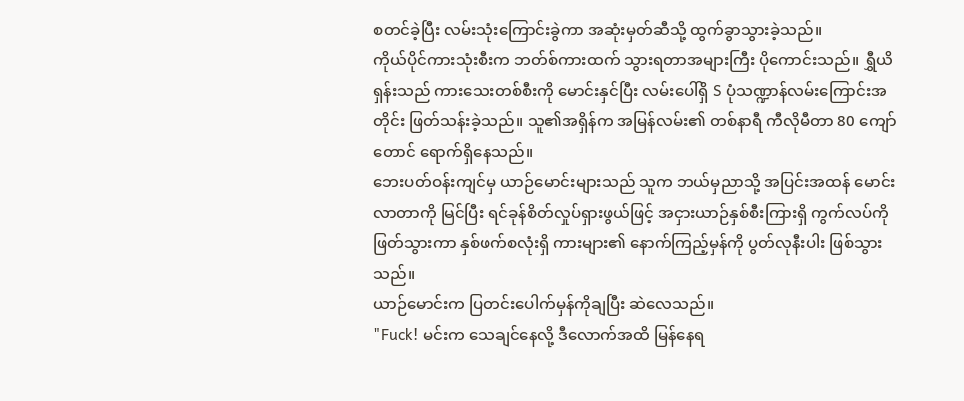စတင်ခဲ့ပြီး လမ်းသုံးကြောင်းခွဲကာ အဆုံးမှတ်ဆီသို့ ထွက်ခွာသွားခဲ့သည်။
ကိုယ်ပိုင်ကားသုံးစီးက ဘတ်စ်ကားထက် သွားရတာအများကြီး ပိုကောင်းသည်။ ရွှီယိရှန်းသည် ကားသေးတစ်စီးကို မောင်းနှင်ပြီး လမ်းပေါ်ရှိ S ပုံသဏ္ဍာန်လမ်းကြောင်းအတိုင်း ဖြတ်သန်းခဲ့သည်။ သူ၏အရှိန်က အမြန်လမ်း၏ တစ်နာရီ ကီလိုမီတာ 80 ကျော်တောင် ရောက်ရှိနေသည်။
ဘေးပတ်ဝန်းကျင်မှ ယာဉ်မောင်းများသည် သူက ဘယ်မှညာသို့ အပြင်းအထန် မောင်းလာတာကို မြင်ပြီး ရင်ခုန်စိတ်လှုပ်ရှားဖွယ်ဖြင့် အငှားယာဉ်နှစ်စီးကြားရှိ ကွက်လပ်ကို ဖြတ်သွားကာ နှစ်ဖက်စလုံးရှိ ကားများ၏ နောက်ကြည့်မှန်ကို ပွတ်လုနီးပါး ဖြစ်သွားသည်။
ယာဉ်မောင်းက ပြတင်းပေါက်မှန်ကိုချပြီး ဆဲလေသည်။
"Fuck! မင်းက သေချင်နေလို့ ဒီလောက်အထိ မြန်နေရ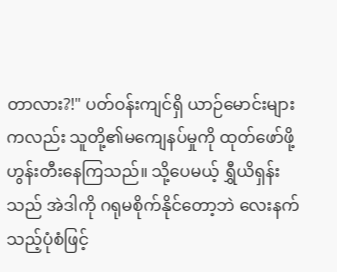တာလား?!" ပတ်ဝန်းကျင်ရှိ ယာဉ်မောင်းများကလည်း သူတို့၏မကျေနပ်မှုကို ထုတ်ဖော်ဖို့ ဟွန်းတီးနေကြသည်။ သို့ပေမယ့် ရွှီယိရှန်းသည် အဲဒါကို ဂရုမစိုက်နိုင်တော့ဘဲ လေးနက်သည့်ပုံစံဖြင့်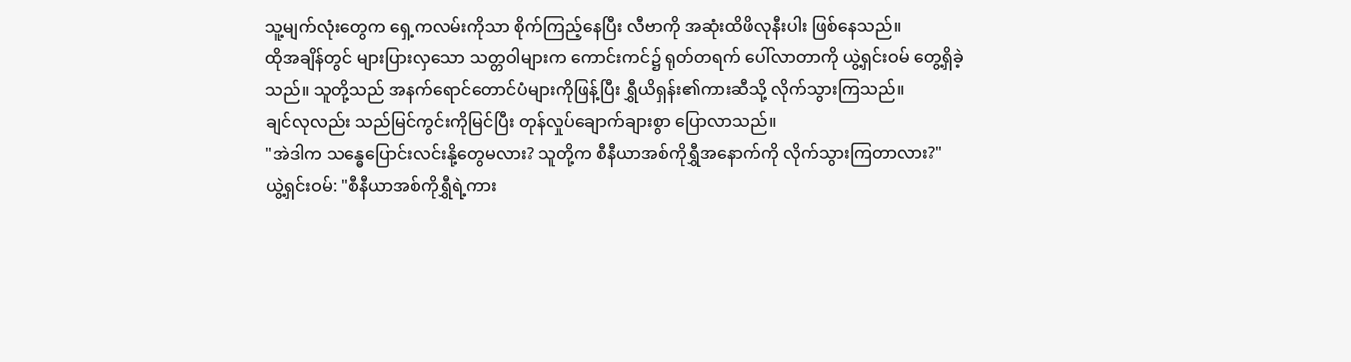သူ့မျက်လုံးတွေက ရှေ့ကလမ်းကိုသာ စိုက်ကြည့်နေပြီး လီဗာကို အဆုံးထိဖိလုနီးပါး ဖြစ်နေသည်။
ထိုအချိန်တွင် များပြားလှသော သတ္တဝါများက ကောင်းကင်၌ ရုတ်တရက် ပေါ်လာတာကို ယွဲ့ရှင်းဝမ် တွေ့ရှိခဲ့သည်။ သူတို့သည် အနက်ရောင်တောင်ပံများကိုဖြန့်ပြီး ရွှီယိရှန်း၏ကားဆီသို့ လိုက်သွားကြသည်။
ချင်လုလည်း သည်မြင်ကွင်းကိုမြင်ပြီး တုန်လှုပ်ချောက်ချားစွာ ပြောလာသည်။
"အဲဒါက သန္ဓေပြောင်းလင်းနို့တွေမလား? သူတို့က စီနီယာအစ်ကိုရွှီအနောက်ကို လိုက်သွားကြတာလား?"
ယွဲ့ရှင်းဝမ်: "စီနီယာအစ်ကိုရွှီရဲ့ကား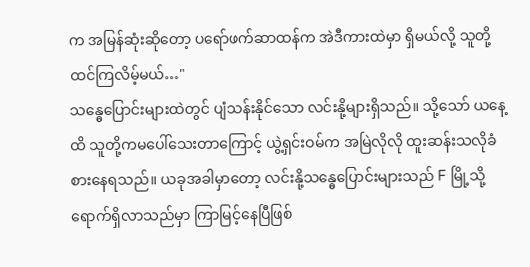က အမြန်ဆုံးဆိုတော့ ပရော်ဖက်ဆာထန်က အဲဒီကားထဲမှာ ရှိမယ်လို့ သူတို့ထင်ကြလိမ့်မယ်…"
သန္ဓေပြောင်းများထဲတွင် ပျံသန်းနိုင်သော လင်းနို့များရှိသည်။ သို့သော် ယနေ့ထိ သူတို့ကမပေါ်သေးတာကြောင့် ယွဲ့ရှင်းဝမ်က အမြဲလိုလို ထူးဆန်းသလိုခံစားနေရသည်။ ယခုအခါမှာတော့ လင်းနို့သန္ဓေပြောင်းများသည် F မြို့သို့ ရောက်ရှိလာသည်မှာ ကြာမြင့်နေပြီဖြစ်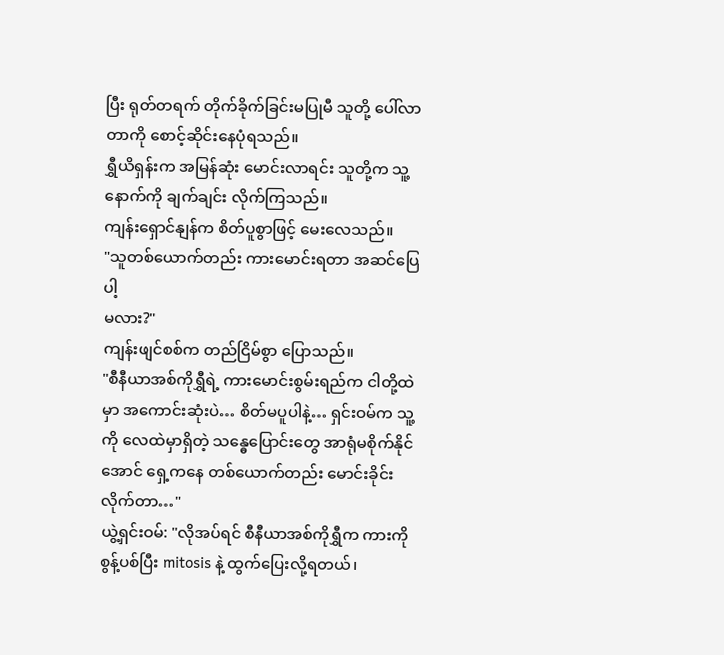ပြီး ရုတ်တရက် တိုက်ခိုက်ခြင်းမပြုမီ သူတို့ ပေါ်လာတာကို စောင့်ဆိုင်းနေပုံရသည်။
ရွှီယိရှန်းက အမြန်ဆုံး မောင်းလာရင်း သူတို့က သူ့နောက်ကို ချက်ချင်း လိုက်ကြသည်။
ကျန်းရှောင်နျန်က စိတ်ပူစွာဖြင့် မေးလေသည်။
"သူတစ်ယောက်တည်း ကားမောင်းရတာ အဆင်ပြေပါ့
မလား?"
ကျန်းဖျင်စစ်က တည်ငြိမ်စွာ ပြောသည်။
"စီနီယာအစ်ကိုရွှီရဲ့ ကားမောင်းစွမ်းရည်က ငါတို့ထဲမှာ အကောင်းဆုံးပဲ… စိတ်မပူပါနဲ့… ရှင်းဝမ်က သူ့ကို လေထဲမှာရှိတဲ့ သန္ဓေပြောင်းတွေ အာရုံမစိုက်နိုင်အောင် ရှေ့ကနေ တစ်ယောက်တည်း မောင်းခိုင်းလိုက်တာ…"
ယွဲ့ရှင်းဝမ်: "လိုအပ်ရင် စီနီယာအစ်ကိုရွှီက ကားကို စွန့်ပစ်ပြီး mitosis နဲ့ ထွက်ပြေးလို့ရတယ်၊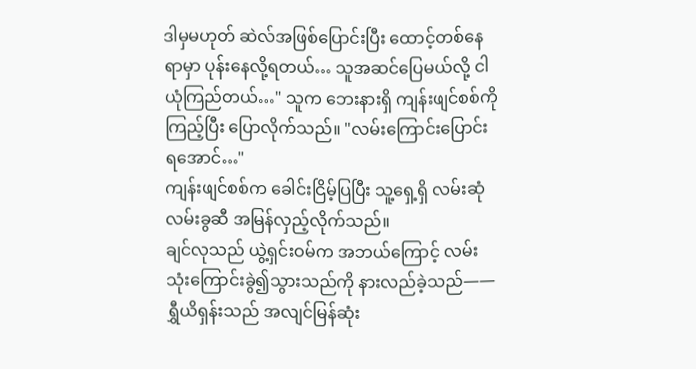ဒါမှမဟုတ် ဆဲလ်အဖြစ်ပြောင်းပြီး ထောင့်တစ်နေရာမှာ ပုန်းနေလို့ရတယ်… သူအဆင်ပြေမယ်လို့ ငါယုံကြည်တယ်…" သူက ဘေးနားရှိ ကျန်းဖျင်စစ်ကိုကြည့်ပြီး ပြောလိုက်သည်။ "လမ်းကြောင်းပြောင်းရအောင်…"
ကျန်းဖျင်စစ်က ခေါင်းငြိမ့်ပြပြီး သူ့ရှေ့ရှိ လမ်းဆုံလမ်းခွဆီ အမြန်လှည့်လိုက်သည်။
ချင်လုသည် ယွဲ့ရှင်းဝမ်က အဘယ်ကြောင့် လမ်းသုံးကြောင်းခွဲ၍သွားသည်ကို နားလည်ခဲ့သည်—— ရွှီယိရှန်းသည် အလျင်မြန်ဆုံး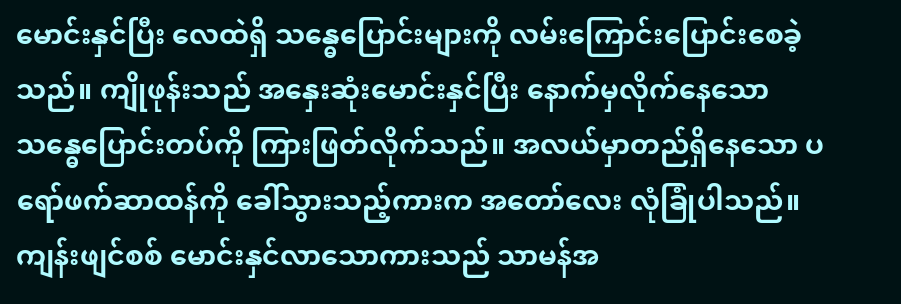မောင်းနှင်ပြီး လေထဲရှိ သန္ဓေပြောင်းများကို လမ်းကြောင်းပြောင်းစေခဲ့သည်။ ကျိုဖုန်းသည် အနှေးဆုံးမောင်းနှင်ပြီး နောက်မှလိုက်နေသော သန္ဓေပြောင်းတပ်ကို ကြားဖြတ်လိုက်သည်။ အလယ်မှာတည်ရှိနေသော ပရော်ဖက်ဆာထန်ကို ခေါ်သွားသည့်ကားက အတော်လေး လုံခြုံပါသည်။
ကျန်းဖျင်စစ် မောင်းနှင်လာသောကားသည် သာမန်အ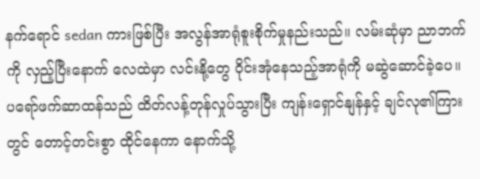နက်ရောင် sedan ကားဖြစ်ပြီး အလွန်အာရုံစူးစိုက်မှုနည်းသည်။ လမ်းဆုံမှာ ညာဘက်ကို လှည့်ပြီးနောက် လေထဲမှာ လင်းနို့တွေ ဝိုင်းအုံနေသည့်အာရုံကို မဆွဲဆောင်ခဲ့ပေ။
ပရော်ဖက်ဆာထန်သည် ထိတ်လန့်တုန်လှုပ်သွားပြီး ကျန်းရှောင်နျန်နှင့် ချင်လု၏ကြားတွင် တောင့်တင်းစွာ ထိုင်နေကာ နောက်သို့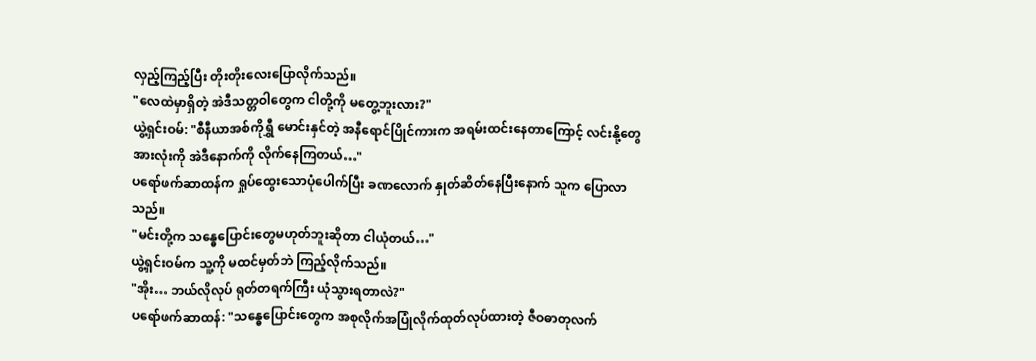လှည့်ကြည့်ပြီး တိုးတိုးလေးပြောလိုက်သည်။
"လေထဲမှာရှိတဲ့ အဲဒီသတ္တဝါတွေက ငါတို့ကို မတွေ့ဘူးလား?"
ယွဲ့ရှင်းဝမ်: "စီနီယာအစ်ကိုရွှီ မောင်းနှင်တဲ့ အနီရောင်ပြိုင်ကားက အရမ်းထင်းနေတာကြောင့် လင်းနို့တွေအားလုံးကို အဲဒီနောက်ကို လိုက်နေကြတယ်…"
ပရော်ဖက်ဆာထန်က ရှုပ်ထွေးသောပုံပေါက်ပြီး ခဏလောက် နှုတ်ဆိတ်နေပြီးနောက် သူက ပြောလာသည်။
"မင်းတို့က သန္ဓေပြောင်းတွေမဟုတ်ဘူးဆိုတာ ငါယုံတယ်…"
ယွဲ့ရှင်းဝမ်က သူ့ကို မထင်မှတ်ဘဲ ကြည့်လိုက်သည်။
"အိုး… ဘယ်လိုလုပ် ရုတ်တရက်ကြီး ယုံသွားရတာလဲ?"
ပရော်ဖက်ဆာထန်: "သန္ဓေပြောင်းတွေက အစုလိုက်အပြုံလိုက်ထုတ်လုပ်ထားတဲ့ ဇီဝဓာတုလက်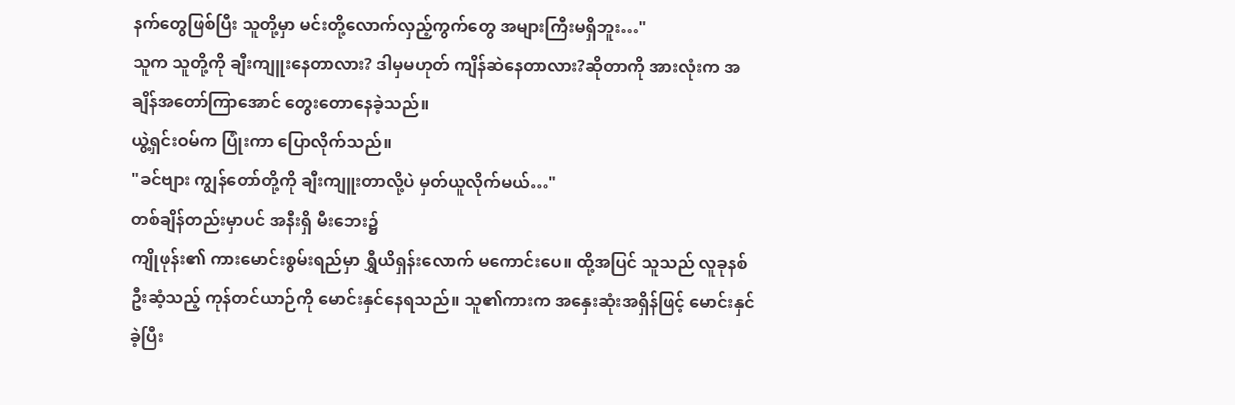နက်တွေဖြစ်ပြီး သူတို့မှာ မင်းတို့လောက်လှည့်ကွက်တွေ အများကြီးမရှိဘူး…"
သူက သူတို့ကို ချီးကျူးနေတာလား? ဒါမှမဟုတ် ကျိန်ဆဲနေတာလား?ဆိုတာကို အားလုံးက အချိန်အတော်ကြာအောင် တွေးတောနေခဲ့သည်။
ယွဲ့ရှင်းဝမ်က ပြုံးကာ ပြောလိုက်သည်။
"ခင်ဗျား ကျွန်တော်တို့ကို ချီးကျူးတာလို့ပဲ မှတ်ယူလိုက်မယ်…"
တစ်ချိန်တည်းမှာပင် အနီးရှိ မီးဘေး၌
ကျိုဖုန်း၏ ကားမောင်းစွမ်းရည်မှာ ရွှီယိရှန်းလောက် မကောင်းပေ။ ထို့အပြင် သူသည် လူခုနစ်ဦးဆံ့သည့် ကုန်တင်ယာဉ်ကို မောင်းနှင်နေရသည်။ သူ၏ကားက အနှေးဆုံးအရှိန်ဖြင့် မောင်းနှင်ခဲ့ပြီး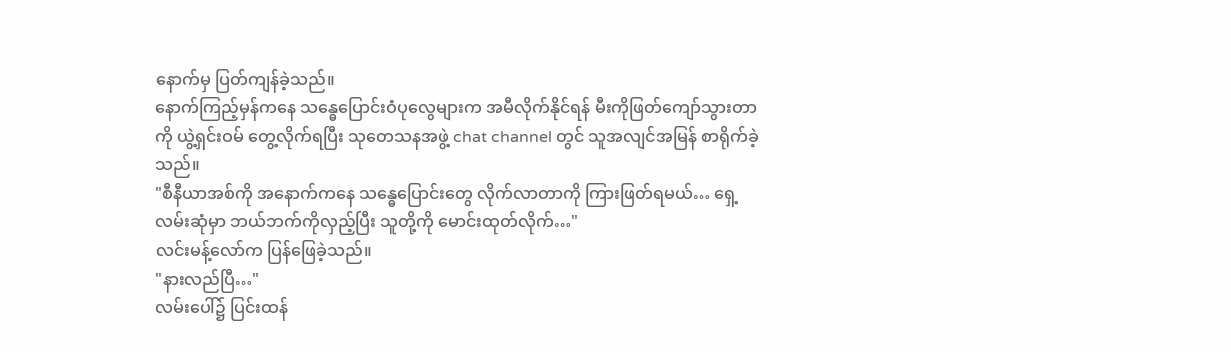နောက်မှ ပြတ်ကျန်ခဲ့သည်။
နောက်ကြည့်မှန်ကနေ သန္ဓေပြောင်းဝံပုလွေများက အမီလိုက်နိုင်ရန် မီးကိုဖြတ်ကျော်သွားတာကို ယွဲ့ရှင်းဝမ် တွေ့လိုက်ရပြီး သုတေသနအဖွဲ့ chat channel တွင် သူအလျင်အမြန် စာရိုက်ခဲ့သည်။
"စီနီယာအစ်ကို အနောက်ကနေ သန္ဓေပြောင်းတွေ လိုက်လာတာကို ကြားဖြတ်ရမယ်… ရှေ့လမ်းဆုံမှာ ဘယ်ဘက်ကိုလှည့်ပြီး သူတို့ကို မောင်းထုတ်လိုက်…"
လင်းမန့်လော်က ပြန်ဖြေခဲ့သည်။
"နားလည်ပြီ…"
လမ်းပေါ်၌ ပြင်းထန်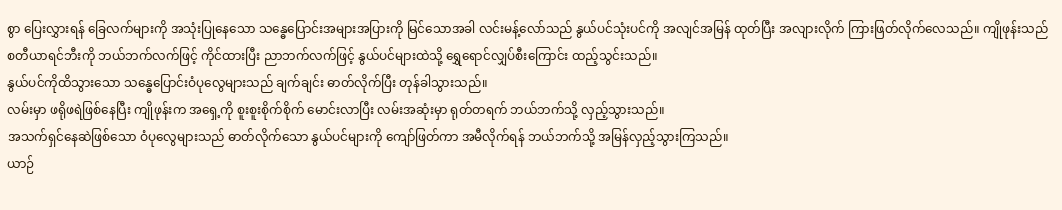စွာ ပြေးလွှားရန် ခြေလက်များကို အသုံးပြုနေသော သန္ဓေပြောင်းအများအပြားကို မြင်သောအခါ လင်းမန့်လော်သည် နွယ်ပင်သုံးပင်ကို အလျင်အမြန် ထုတ်ပြီး အလျားလိုက် ကြားဖြတ်လိုက်လေသည်။ ကျိုဖုန်းသည် စတီယာရင်ဘီးကို ဘယ်ဘက်လက်ဖြင့် ကိုင်ထားပြီး ညာဘက်လက်ဖြင့် နွယ်ပင်များထဲသို့ ရွှေရောင်လျှပ်စီးကြောင်း ထည့်သွင်းသည်။
နွယ်ပင်ကိုထိသွားသော သန္ဓေပြောင်းဝံပုလွေများသည် ချက်ချင်း ဓာတ်လိုက်ပြီး တုန်ခါသွားသည်။
လမ်းမှာ ဖရိုဖရဲဖြစ်နေပြီး ကျိုဖုန်းက အရှေ့ကို စူးစူးစိုက်စိုက် မောင်းလာပြီး လမ်းအဆုံးမှာ ရုတ်တရက် ဘယ်ဘက်သို့ လှည့်သွားသည်။
အသက်ရှင်နေဆဲဖြစ်သော ဝံပုလွေများသည် ဓာတ်လိုက်သော နွယ်ပင်များကို ကျော်ဖြတ်ကာ အမီလိုက်ရန် ဘယ်ဘက်သို့ အမြန်လှည့်သွားကြသည်။
ယာဉ်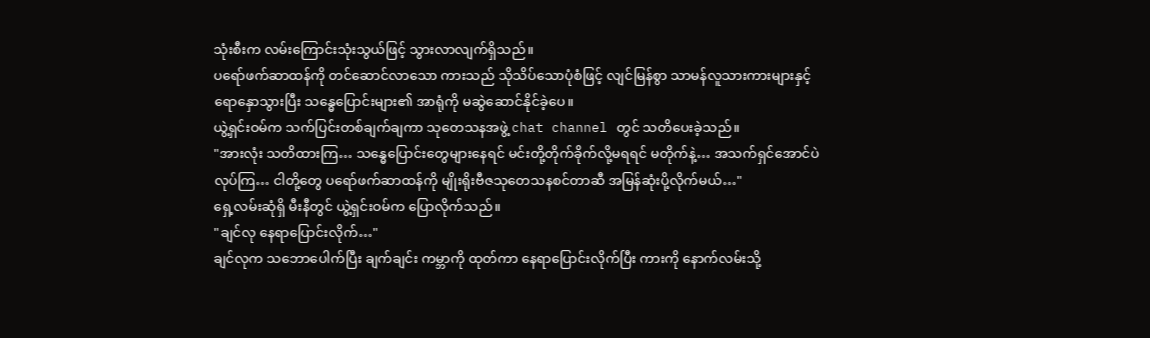သုံးစီးက လမ်းကြောင်းသုံးသွယ်ဖြင့် သွားလာလျက်ရှိသည်။
ပရော်ဖက်ဆာထန်ကို တင်ဆောင်လာသော ကားသည် သိုသိပ်သောပုံစံဖြင့် လျင်မြန်စွာ သာမန်လူသားကားများနှင့် ရောနှောသွားပြီး သန္ဓေပြောင်းများ၏ အာရုံကို မဆွဲဆောင်နိုင်ခဲ့ပေ။
ယွဲ့ရှင်းဝမ်က သက်ပြင်းတစ်ချက်ချကာ သုတေသနအဖွဲ့ chat channel တွင် သတိပေးခဲ့သည်။
"အားလုံး သတိထားကြ… သန္ဓေပြောင်းတွေများနေရင် မင်းတို့တိုက်ခိုက်လို့မရရင် မတိုက်နဲ့… အသက်ရှင်အောင်ပဲလုပ်ကြ… ငါတို့တွေ ပရော်ဖက်ဆာထန်ကို မျိုးရိုးဗီဇသုတေသနစင်တာဆီ အမြန်ဆုံးပို့လိုက်မယ်…"
ရှေ့လမ်းဆုံရှိ မီးနီတွင် ယွဲ့ရှင်းဝမ်က ပြောလိုက်သည်။
"ချင်လု နေရာပြောင်းလိုက်…"
ချင်လုက သဘောပေါက်ပြီး ချက်ချင်း ကမ္ဘာကို ထုတ်ကာ နေရာပြောင်းလိုက်ပြီး ကားကို နောက်လမ်းသို့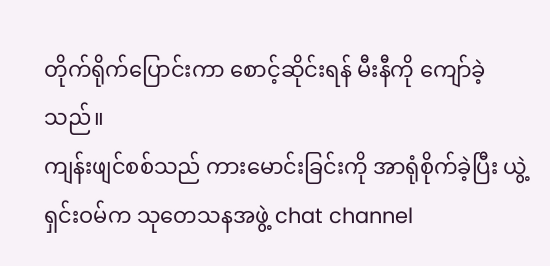တိုက်ရိုက်ပြောင်းကာ စောင့်ဆိုင်းရန် မီးနီကို ကျော်ခဲ့သည်။
ကျန်းဖျင်စစ်သည် ကားမောင်းခြင်းကို အာရုံစိုက်ခဲ့ပြီး ယွဲ့ရှင်းဝမ်က သုတေသနအဖွဲ့ chat channel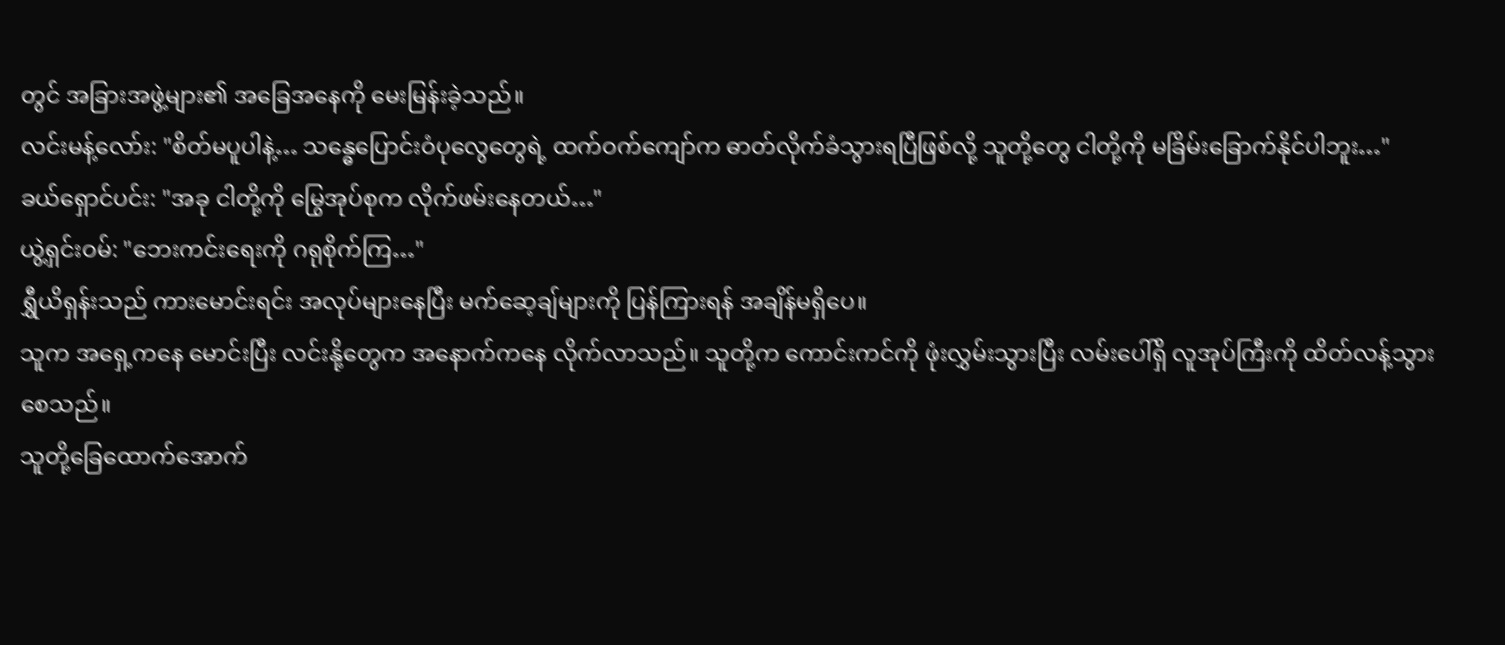တွင် အခြားအဖွဲ့များ၏ အခြေအနေကို မေးမြန်းခဲ့သည်။
လင်းမန့်လော်း: "စိတ်မပူပါနဲ့… သန္ဓေပြောင်းဝံပုလွေတွေရဲ့ ထက်ဝက်ကျော်က ဓာတ်လိုက်ခံသွားရပြီဖြစ်လို့ သူတို့တွေ ငါတို့ကို မခြိမ်းခြောက်နိုင်ပါဘူး…"
ခယ်ရှောင်ပင်း: "အခု ငါတို့ကို မြွေအုပ်စုက လိုက်ဖမ်းနေတယ်…"
ယွဲ့ရှင်းဝမ်: "ဘေးကင်းရေးကို ဂရုစိုက်ကြ…"
ရွှီယိရှန်းသည် ကားမောင်းရင်း အလုပ်များနေပြီး မက်ဆေ့ချ်များကို ပြန်ကြားရန် အချိန်မရှိပေ။
သူက အရှေ့ကနေ မောင်းပြီး လင်းနို့တွေက အနောက်ကနေ လိုက်လာသည်။ သူတို့က ကောင်းကင်ကို ဖုံးလွှမ်းသွားပြီး လမ်းပေါ်ရှိ လူအုပ်ကြီးကို ထိတ်လန့်သွားစေသည်။
သူတို့ခြေထောက်အောက်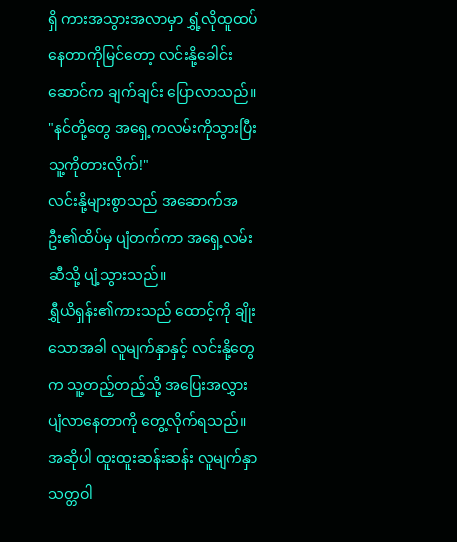ရှိ ကားအသွားအလာမှာ ရွှံ့လိုထူထပ်နေတာကိုမြင်တော့ လင်းနို့ခေါင်းဆောင်က ချက်ချင်း ပြောလာသည်။
"နင်တို့တွေ အရှေ့ကလမ်းကိုသွားပြီး သူ့ကိုတားလိုက်!"
လင်းနို့များစွာသည် အဆောက်အဦး၏ထိပ်မှ ပျံတက်ကာ အရှေ့လမ်းဆီသို့ ပျံ့သွားသည်။
ရွှီယိရှန်း၏ကားသည် ထောင့်ကို ချိုးသောအခါ လူမျက်နှာနှင့် လင်းနို့တွေက သူ့တည့်တည့်သို့ အပြေးအလွှား ပျံလာနေတာကို တွေ့လိုက်ရသည်။ အဆိုပါ ထူးထူးဆန်းဆန်း လူမျက်နှာသတ္တဝါ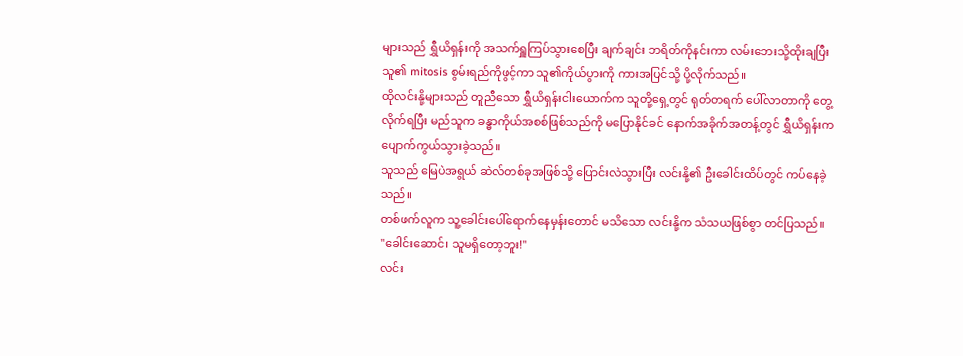များသည် ရွှီယိရှန်းကို အသက်ရှူကြပ်သွားစေပြီး ချက်ချင်း ဘရိတ်ကိုနင်းကာ လမ်းဘေးသို့ထိုးချပြီး သူ၏ mitosis စွမ်းရည်ကိုဖွင့်ကာ သူ၏ကိုယ်ပွားကို ကားအပြင်သို့ ပို့လိုက်သည်။
ထိုလင်းနို့များသည် တူညီသော ရွှီယိရှန်းငါးယောက်က သူတို့ရှေ့တွင် ရုတ်တရက် ပေါ်လာတာကို တွေ့လိုက်ရပြီး မည်သူက ခန္ဓာကိုယ်အစစ်ဖြစ်သည်ကို မပြောနိုင်ခင် နောက်အခိုက်အတန့်တွင် ရွှီယိရှန်းက ပျောက်ကွယ်သွားခဲ့သည်။
သူသည် မြေပဲအရွယ် ဆဲလ်တစ်ခုအဖြစ်သို့ ပြောင်းလဲသွားပြီး လင်းနို့၏ ဦးခေါင်းထိပ်တွင် ကပ်နေခဲ့သည်။
တစ်ဖက်လူက သူ့ခေါင်းပေါ်ရောက်နေမှန်းတောင် မသိသော လင်းနို့က သံသယဖြစ်စွာ တင်ပြသည်။
"ခေါင်းဆောင်၊ သူမရှိတော့ဘူး!"
လင်း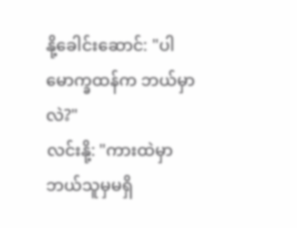နို့ခေါင်းဆောင်: "ပါမောက္ခထန်က ဘယ်မှာလဲ?"
လင်းနို့: "ကားထဲမှာဘယ်သူမှမရှိ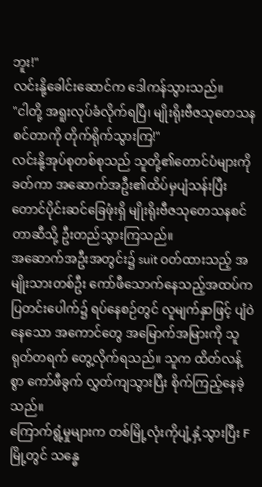ဘူး!"
လင်းနို့ခေါင်းဆောင်က ဒေါကန်သွားသည်။
"ငါတို့ အရူးလုပ်ခံလိုက်ရပြီ၊ မျိုးရိုးဗီဇသုတေသနစင်တာကို တိုက်ရိုက်သွားကြ!"
လင်းနို့အုပ်စုတစ်စုသည် သူတို့၏တောင်ပံများကိုခတ်ကာ အဆောက်အဦး၏ထိပ်မှပျံသန်းပြီး တောင်ပိုင်းဆင်ခြေဖုံးရှိ မျိုးရိုးဗီဇသုတေသနစင်တာဆီသို့ ဦးတည်သွားကြသည်။
အဆောက်အဦးအတွင်း၌ suit ဝတ်ထားသည့် အမျိုးသားတစ်ဦး ကော်ဖီသောက်နေသည့်အထပ်က ပြတင်းပေါက်၌ ရပ်နေစဉ်တွင် လူမျက်နှာဖြင့် ပျံဝဲနေသော အကောင်တွေ အမြောက်အမြားကို သူရုတ်တရက် တွေ့လိုက်ရသည်။ သူက ထိတ်လန့်စွာ ကော်ဖီခွက် လွှတ်ကျသွားပြီး စိုက်ကြည့်နေခဲ့သည်။
ကြောက်ရွံ့မှုများက တစ်မြို့လုံးကိုပျံ့နှံ့သွားပြီး F မြို့တွင် သန္ဓေ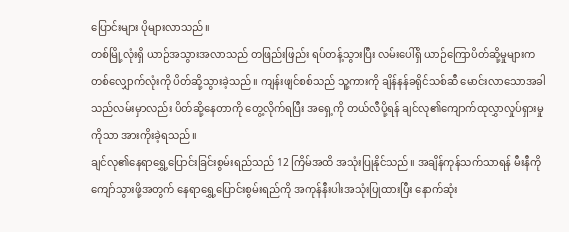ပြောင်းများ ပိုများလာသည်။
တစ်မြို့လုံးရှိ ယာဉ်အသွားအလာသည် တဖြည်းဖြည်း ရပ်တန့်သွားပြီး လမ်းပေါ်ရှိ ယာဉ်ကြောပိတ်ဆို့မှုများက တစ်လျှောက်လုံးကို ပိတ်ဆို့သွားခဲ့သည်။ ကျန်းဖျင်စစ်သည် သူ့ကားကို ချိန်နန်ခရိုင်သစ်ဆီ မောင်းလာသောအခါ သည်လမ်းမှာလည်း ပိတ်ဆို့နေတာကို တွေ့လိုက်ရပြီး အရှေ့ကို တယ်လီပို့ရန် ချင်လု၏ကျောက်ထုလွှာလှုပ်ရှားမှုကိုသာ အားကိုးခဲ့ရသည်။
ချင်လု၏နေရာရွှေ့ပြောင်းခြင်းစွမ်းရည်သည် 12 ကြိမ်အထိ အသုံးပြုနိုင်သည်။ အချိန်ကုန်သက်သာရန် မီးနီကို ကျော်သွားဖို့အတွက် နေရာရွှေ့ပြောင်းစွမ်းရည်ကို အကုန်နီးပါးအသုံးပြုထားပြီး နောက်ဆုံး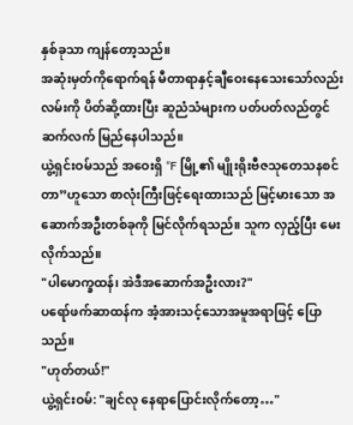နှစ်ခုသာ ကျန်တော့သည်။
အဆုံးမှတ်ကိုရောက်ရန် မီတာရာနှင့်ချီဝေးနေသေးသော်လည်း လမ်းကို ပိတ်ဆို့ထားပြီး ဆူညံသံများက ပတ်ပတ်လည်တွင် ဆက်လက် မြည်နေပါသည်။
ယွဲ့ရှင်းဝမ်သည် အဝေးရှိ “F မြို့၏ မျိုးရိုးဗီဇသုတေသနစင်တာ”ဟူသော စာလုံးကြီးဖြင့်ရေးထားသည် မြင့်မားသော အဆောက်အဦးတစ်ခုကို မြင်လိုက်ရသည်။ သူက လှည့်ပြီး မေးလိုက်သည်။
"ပါမောက္ခထန်၊ အဲဒီအဆောက်အဦးလား?"
ပရော်ဖက်ဆာထန်က အံ့အားသင့်သောအမူအရာဖြင့် ပြောသည်။
"ဟုတ်တယ်!"
ယွဲ့ရှင်းဝမ်: "ချင်လု နေရာပြောင်းလိုက်တော့…"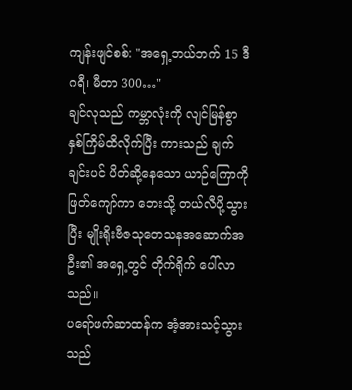ကျန်းဖျင်စစ်: "အရှေ့ဘယ်ဘက် 15 ဒီဂရီ၊ မီတာ 300…"
ချင်လုသည် ကမ္ဘာလုံးကို လျင်မြန်စွာ နှစ်ကြိမ်ထိလိုက်ပြီး ကားသည် ချက်ချင်းပင် ပိတ်ဆို့နေသော ယာဉ်ကြောကို ဖြတ်ကျော်ကာ ဘေးသို့ တယ်လီပို့သွားပြီး မျိုးရိုးဗီဇသုတေသနအဆောက်အဦး၏ အရှေ့တွင် တိုက်ရိုက် ပေါ်လာသည်။
ပရော်ဖက်ဆာထန်က အံ့အားသင့်သွားသည်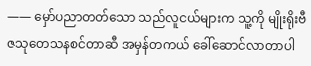—— မှော်ပညာတတ်သော သည်လူငယ်များက သူ့ကို မျိုးရိုးဗီဇသုတေသနစင်တာဆီ အမှန်တကယ် ခေါ်ဆောင်လာတာပါ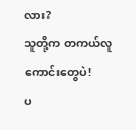လား?
သူတို့က တကယ်လူကောင်းတွေပဲ!
ပ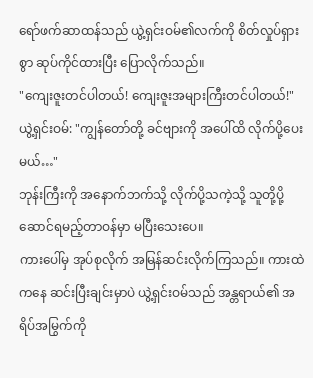ရော်ဖက်ဆာထန်သည် ယွဲ့ရှင်းဝမ်၏လက်ကို စိတ်လှုပ်ရှားစွာ ဆုပ်ကိုင်ထားပြီး ပြောလိုက်သည်။
"ကျေးဇူးတင်ပါတယ်! ကျေးဇူးအများကြီးတင်ပါတယ်!"
ယွဲ့ရှင်းဝမ်: "ကျွန်တော်တို့ ခင်ဗျားကို အပေါ်ထိ လိုက်ပို့ပေးမယ်…"
ဘုန်းကြီးကို အနောက်ဘက်သို့ လိုက်ပို့သကဲ့သို့ သူတို့ပို့ဆောင်ရမည့်တာဝန်မှာ မပြီးသေးပေ။
ကားပေါ်မှ အုပ်စုလိုက် အမြန်ဆင်းလိုက်ကြသည်။ ကားထဲကနေ ဆင်းပြီးချင်းမှာပဲ ယွဲ့ရှင်းဝမ်သည် အန္တရာယ်၏ အရိပ်အမြွက်ကို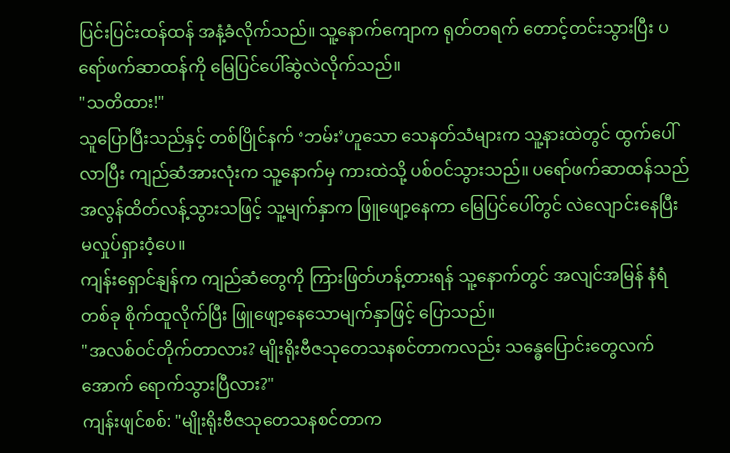ပြင်းပြင်းထန်ထန် အနံ့ခံလိုက်သည်။ သူ့နောက်ကျောက ရုတ်တရက် တောင့်တင်းသွားပြီး ပရော်ဖက်ဆာထန်ကို မြေပြင်ပေါ်ဆွဲလဲလိုက်သည်။
"သတိထား!"
သူပြောပြီးသည်နှင့် တစ်ပြိုင်နက် ‘ဘမ်း’ဟူသော သေနတ်သံများက သူ့နားထဲတွင် ထွက်ပေါ်လာပြီး ကျည်ဆံအားလုံးက သူ့နောက်မှ ကားထဲသို့ ပစ်ဝင်သွားသည်။ ပရော်ဖက်ဆာထန်သည် အလွန်ထိတ်လန့်သွားသဖြင့် သူ့မျက်နှာက ဖြူဖျော့နေကာ မြေပြင်ပေါ်တွင် လဲလျောင်းနေပြီး မလှုပ်ရှားဝံ့ပေ။
ကျန်းရှောင်နျန်က ကျည်ဆံတွေကို ကြားဖြတ်ဟန့်တားရန် သူ့နောက်တွင် အလျင်အမြန် နံရံတစ်ခု စိုက်ထူလိုက်ပြီး ဖြူဖျော့နေသောမျက်နှာဖြင့် ပြောသည်။
"အလစ်ဝင်တိုက်တာလား? မျိုးရိုးဗီဇသုတေသနစင်တာကလည်း သန္ဓေပြောင်းတွေလက်အောက် ရောက်သွားပြီလား?"
ကျန်းဖျင်စစ်: "မျိုးရိုးဗီဇသုတေသနစင်တာက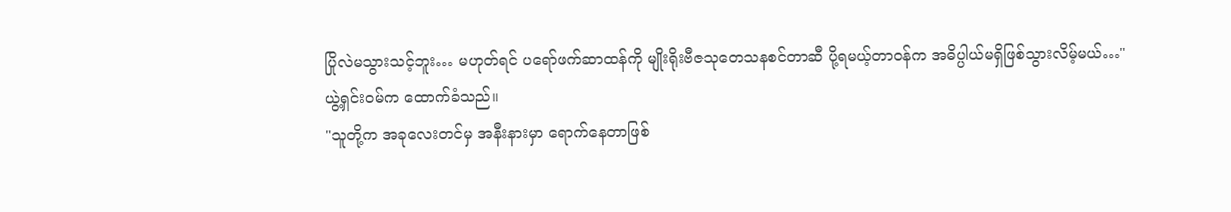ပြိုလဲမသွားသင့်ဘူး… မဟုတ်ရင် ပရော်ဖက်ဆာထန်ကို မျိုးရိုးဗီဇသုတေသနစင်တာဆီ ပို့ရမယ့်တာဝန်က အဓိပ္ပါယ်မရှိဖြစ်သွားလိမ့်မယ်…"
ယွဲ့ရှင်းဝမ်က ထောက်ခံသည်။
"သူတို့က အခုလေးတင်မှ အနီးနားမှာ ရောက်နေတာဖြစ်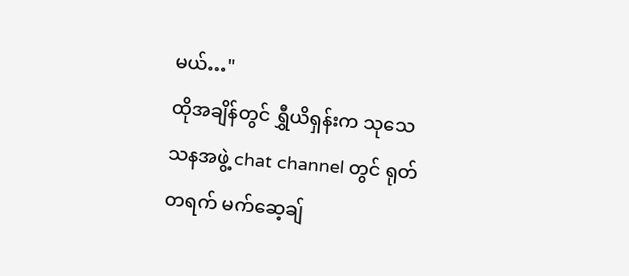မယ်…"
ထိုအချိန်တွင် ရွှီယိရှန်းက သုသေသနအဖွဲ့ chat channel တွင် ရုတ်တရက် မက်ဆေ့ချ်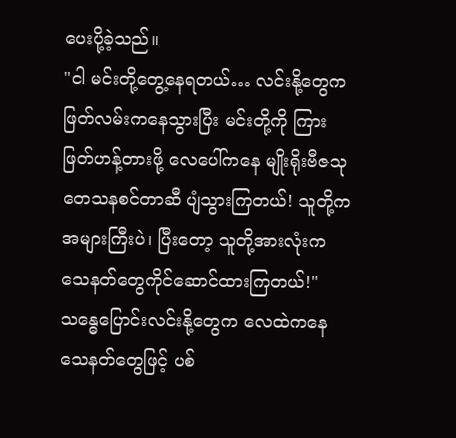ပေးပို့ခဲ့သည်။
"ငါ မင်းတို့တွေ့နေရတယ်… လင်းနို့တွေက ဖြတ်လမ်းကနေသွားပြီး မင်းတို့ကို ကြားဖြတ်ဟန့်တားဖို့ လေပေါ်ကနေ မျိုးရိုးဗီဇသုတေသနစင်တာဆီ ပျံသွားကြတယ်! သူတို့ကအများကြီးပဲ၊ ပြီးတော့ သူတို့အားလုံးက သေနတ်တွေကိုင်ဆောင်ထားကြတယ်!"
သန္ဓေပြောင်းလင်းနို့တွေက လေထဲကနေ သေနတ်တွေဖြင့် ပစ်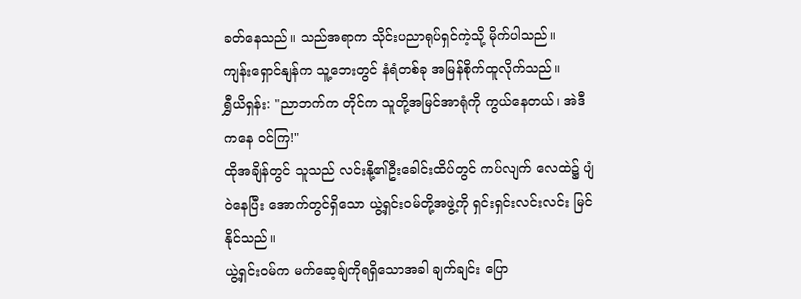ခတ်နေသည်။ သည်အရာက သိုင်းပညာရုပ်ရှင်ကဲ့သို့ မိုက်ပါသည်။
ကျန်းရှောင်နျန်က သူ့ဘေးတွင် နံရံတစ်ခု အမြန်စိုက်ထူလိုက်သည်။
ရွှီယိရှန်း: "ညာဘက်က တိုင်က သူတို့အမြင်အာရုံကို ကွယ်နေတယ်၊ အဲဒီကနေ ဝင်ကြ!"
ထိုအချိန်တွင် သူသည် လင်းနို့၏ဦးခေါင်းထိပ်တွင် ကပ်လျက် လေထဲ၌ ပျံဝဲနေပြီး အောက်တွင်ရှိသော ယွဲ့ရှင်းဝမ်တို့အဖွဲ့ကို ရှင်းရှင်းလင်းလင်း မြင်နိုင်သည်။
ယွဲ့ရှင်းဝမ်က မက်ဆေ့ချ်ကိုရရှိသောအခါ ချက်ချင်း ပြော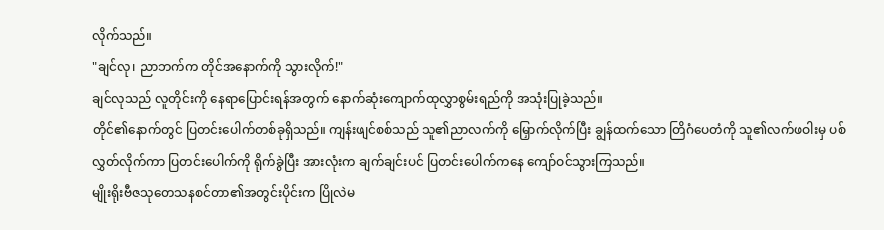လိုက်သည်။
"ချင်လု၊ ညာဘက်က တိုင်အနောက်ကို သွားလိုက်!"
ချင်လုသည် လူတိုင်းကို နေရာပြောင်းရန်အတွက် နောက်ဆုံးကျောက်ထုလွှာစွမ်းရည်ကို အသုံးပြုခဲ့သည်။
တိုင်၏နောက်တွင် ပြတင်းပေါက်တစ်ခုရှိသည်။ ကျန်းဖျင်စစ်သည် သူ၏ညာလက်ကို မြှောက်လိုက်ပြီး ချွန်ထက်သော တြိဂံပေတံကို သူ၏လက်ဖဝါးမှ ပစ်လွှတ်လိုက်ကာ ပြတင်းပေါက်ကို ရိုက်ခွဲပြီး အားလုံးက ချက်ချင်းပင် ပြတင်းပေါက်ကနေ ကျော်ဝင်သွားကြသည်။
မျိုးရိုးဗီဇသုတေသနစင်တာ၏အတွင်းပိုင်းက ပြိုလဲမ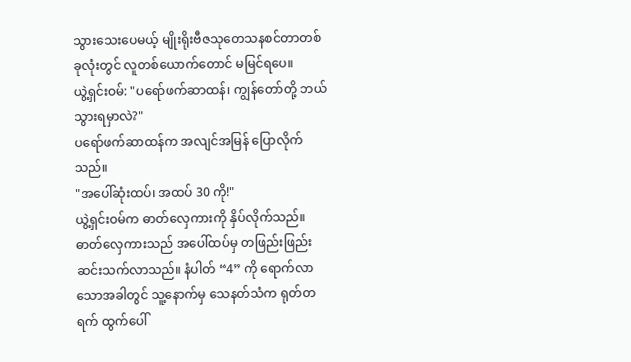သွားသေးပေမယ့် မျိုးရိုးဗီဇသုတေသနစင်တာတစ်ခုလုံးတွင် လူတစ်ယောက်တောင် မမြင်ရပေ။
ယွဲ့ရှင်းဝမ်: "ပရော်ဖက်ဆာထန်၊ ကျွန်တော်တို့ ဘယ်သွားရမှာလဲ?"
ပရော်ဖက်ဆာထန်က အလျင်အမြန် ပြောလိုက်သည်။
"အပေါ်ဆုံးထပ်၊ အထပ် 30 ကို!"
ယွဲ့ရှင်းဝမ်က ဓာတ်လှေကားကို နှိပ်လိုက်သည်။
ဓာတ်လှေကားသည် အပေါ်ထပ်မှ တဖြည်းဖြည်း ဆင်းသက်လာသည်။ နံပါတ် “4” ကို ရောက်လာသောအခါတွင် သူ့နောက်မှ သေနတ်သံက ရုတ်တရက် ထွက်ပေါ်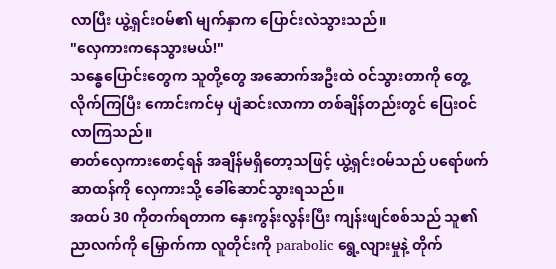လာပြီး ယွဲ့ရှင်းဝမ်၏ မျက်နှာက ပြောင်းလဲသွားသည်။
"လှေကားကနေသွားမယ်!"
သန္ဓေပြောင်းတွေက သူတို့တွေ အဆောက်အဦးထဲ ဝင်သွားတာကို တွေ့လိုက်ကြပြီး ကောင်းကင်မှ ပျံဆင်းလာကာ တစ်ချိန်တည်းတွင် ပြေးဝင်လာကြသည်။
ဓာတ်လှေကားစောင့်ရန် အချိန်မရှိတော့သဖြင့် ယွဲ့ရှင်းဝမ်သည် ပရော်ဖက်ဆာထန်ကို လှေကားသို့ ခေါ်ဆောင်သွားရသည်။
အထပ် 30 ကိုတက်ရတာက နှေးကွန်းလွန်းပြီး ကျန်းဖျင်စစ်သည် သူ၏ညာလက်ကို မြှောက်ကာ လူတိုင်းကို parabolic ရွေ့လျားမှုနဲ့ တိုက်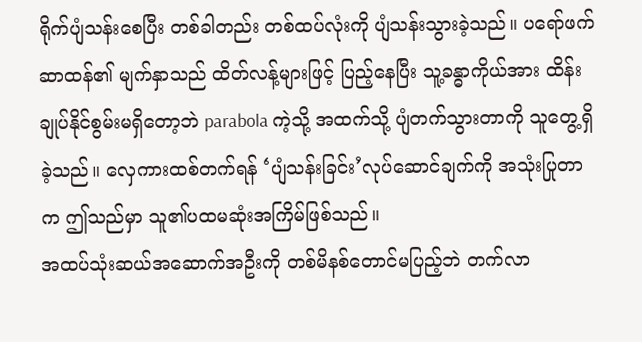ရိုက်ပျံသန်းစေပြီး တစ်ခါတည်း တစ်ထပ်လုံးကို ပျံသန်းသွားခဲ့သည်။ ပရော်ဖက်ဆာထန်၏ မျက်နှာသည် ထိတ်လန့်များဖြင့် ပြည့်နေပြီး သူ့ခန္ဓာကိုယ်အား ထိန်းချုပ်နိုင်စွမ်းမရှိတော့ဘဲ parabola ကဲ့သို့ အထက်သို့ ပျံတက်သွားတာကို သူတွေ့ရှိခဲ့သည်။ လှေကားထစ်တက်ရန် ‘ပျံသန်းခြင်း’လုပ်ဆောင်ချက်ကို အသုံးပြုတာက ဤသည်မှာ သူ၏ပထမဆုံးအကြိမ်ဖြစ်သည်။
အထပ်သုံးဆယ်အဆောက်အဦးကို တစ်မိနစ်တောင်မပြည့်ဘဲ တက်လာ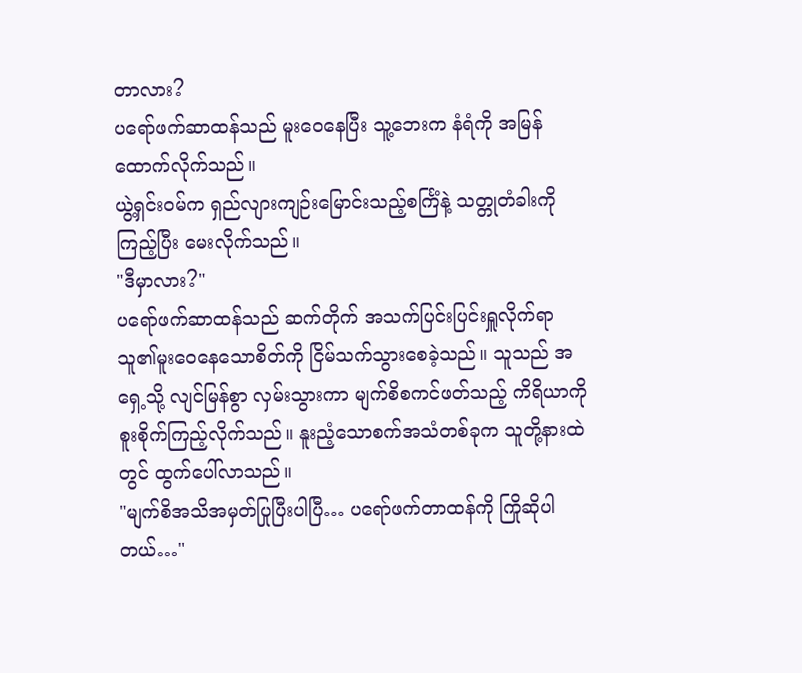တာလား?
ပရော်ဖက်ဆာထန်သည် မူးဝေနေပြီး သူ့ဘေးက နံရံကို အမြန်ထောက်လိုက်သည်။
ယွဲ့ရှင်းဝမ်က ရှည်လျားကျဉ်းမြောင်းသည့်စင်္ကြံနဲ့ သတ္တုတံခါးကို ကြည့်ပြီး မေးလိုက်သည်။
"ဒီမှာလား?"
ပရော်ဖက်ဆာထန်သည် ဆက်တိုက် အသက်ပြင်းပြင်းရှူလိုက်ရာ သူ၏မူးဝေနေသောစိတ်ကို ငြိမ်သက်သွားစေခဲ့သည်။ သူသည် အရှေ့သို့ လျင်မြန်စွာ လှမ်းသွားကာ မျက်စိစကင်ဖတ်သည့် ကိရိယာကို စူးစိုက်ကြည့်လိုက်သည်။ နူးညံ့သောစက်အသံတစ်ခုက သူတို့နားထဲတွင် ထွက်ပေါ်လာသည်။
"မျက်စိအသိအမှတ်ပြုပြီးပါပြီ… ပရော်ဖက်တာထန်ကို ကြိုဆိုပါတယ်…"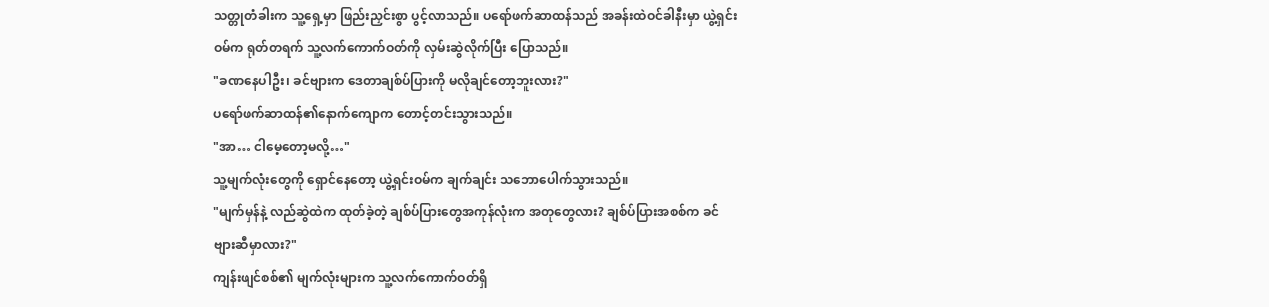သတ္တုတံခါးက သူ့ရှေ့မှာ ဖြည်းညှင်းစွာ ပွင့်လာသည်။ ပရော်ဖက်ဆာထန်သည် အခန်းထဲဝင်ခါနီးမှာ ယွဲ့ရှင်းဝမ်က ရုတ်တရက် သူ့လက်ကောက်ဝတ်ကို လှမ်းဆွဲလိုက်ပြီး ပြောသည်။
"ခဏနေပါဦး၊ ခင်ဗျားက ဒေတာချစ်ပ်ပြားကို မလိုချင်တော့ဘူးလား?"
ပရော်ဖက်ဆာထန်၏နောက်ကျောက တောင့်တင်းသွားသည်။
"အာ… ငါမေ့တော့မလို့…"
သူ့မျက်လုံးတွေကို ရှောင်နေတော့ ယွဲ့ရှင်းဝမ်က ချက်ချင်း သဘောပေါက်သွားသည်။
"မျက်မှန်နဲ့ လည်ဆွဲထဲက ထုတ်ခဲ့တဲ့ ချစ်ပ်ပြားတွေအကုန်လုံးက အတုတွေလား? ချစ်ပ်ပြားအစစ်က ခင်ဗျားဆီမှာလား?"
ကျန်းဖျင်စစ်၏ မျက်လုံးများက သူ့လက်ကောက်ဝတ်ရှိ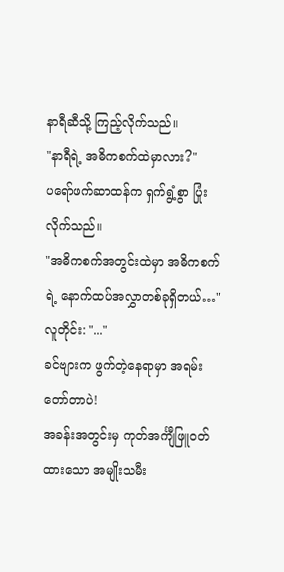နာရီဆီသို့ ကြည့်လိုက်သည်။
"နာရီရဲ့ အဓိကစက်ထဲမှာလား?"
ပရော်ဖက်ဆာထန်က ရှက်ရွံ့စွာ ပြုံးလိုက်သည်။
"အဓိကစက်အတွင်းထဲမှာ အဓိကစက်ရဲ့ နောက်ထပ်အလွှာတစ်ခုရှိတယ်…"
လူတိုင်း: "..."
ခင်ဗျားက ဖွက်တဲ့နေရာမှာ အရမ်းတော်တာပဲ!
အခန်းအတွင်းမှ ကုတ်အင်္ကျီဖြူဝတ်ထားသော အမျိုးသမီး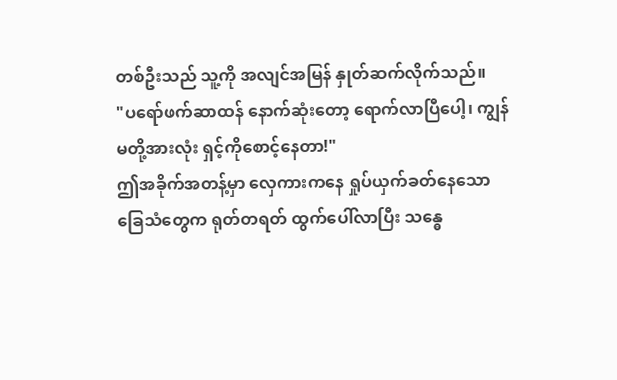တစ်ဦးသည် သူ့ကို အလျင်အမြန် နှုတ်ဆက်လိုက်သည်။
"ပရော်ဖက်ဆာထန် နောက်ဆုံးတော့ ရောက်လာပြီပေါ့၊ ကျွန်မတို့အားလုံး ရှင့်ကိုစောင့်နေတာ!"
ဤအခိုက်အတန့်မှာ လှေကားကနေ ရှုပ်ယှက်ခတ်နေသော ခြေသံတွေက ရုတ်တရတ် ထွက်ပေါ်လာပြီး သန္ဓေ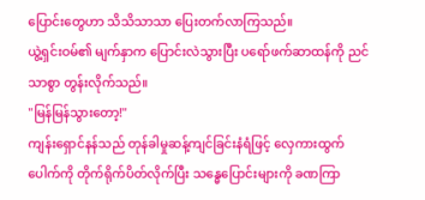ပြောင်းတွေဟာ သိသိသာသာ ပြေးတက်လာကြသည်။
ယွဲ့ရှင်းဝမ်၏ မျက်နှာက ပြောင်းလဲသွားပြီး ပရော်ဖက်ဆာထန်ကို ညင်သာစွာ တွန်းလိုက်သည်။
"မြန်မြန်သွားတော့!"
ကျန်းရှောင်နန်သည် တုန်ခါမှုဆန့်ကျင်ခြင်းနံရံဖြင့် လှေကားထွက်ပေါက်ကို တိုက်ရိုက်ပိတ်လိုက်ပြီး သန္ဓေပြောင်းများကို ခဏကြာ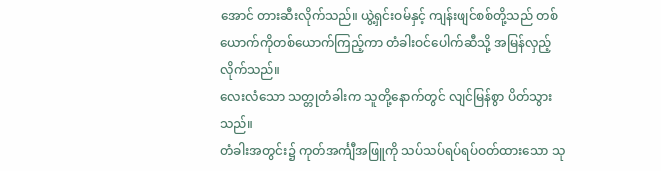အောင် တားဆီးလိုက်သည်။ ယွဲ့ရှင်းဝမ်နှင့် ကျန်းဖျင်စစ်တို့သည် တစ်ယောက်ကိုတစ်ယောက်ကြည့်ကာ တံခါးဝင်ပေါက်ဆီသို့ အမြန်လှည့်လိုက်သည်။
လေးလံသော သတ္တုတံခါးက သူတို့နောက်တွင် လျင်မြန်စွာ ပိတ်သွားသည်။
တံခါးအတွင်း၌ ကုတ်အင်္ကျီအဖြူကို သပ်သပ်ရပ်ရပ်ဝတ်ထားသော သု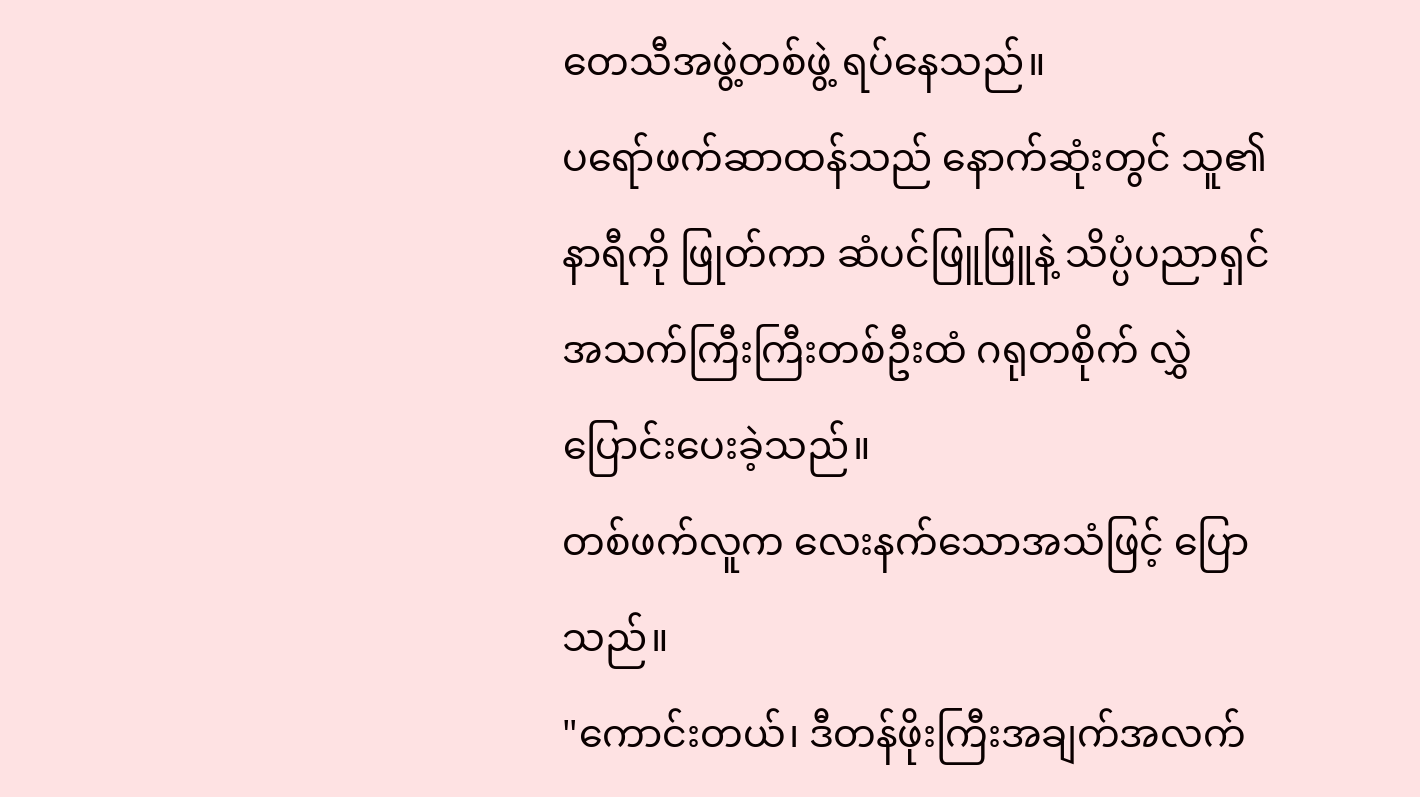တေသီအဖွဲ့တစ်ဖွဲ့ ရပ်နေသည်။
ပရော်ဖက်ဆာထန်သည် နောက်ဆုံးတွင် သူ၏နာရီကို ဖြုတ်ကာ ဆံပင်ဖြူဖြူနဲ့ သိပ္ပံပညာရှင်အသက်ကြီးကြီးတစ်ဦးထံ ဂရုတစိုက် လွှဲပြောင်းပေးခဲ့သည်။
တစ်ဖက်လူက လေးနက်သောအသံဖြင့် ပြောသည်။
"ကောင်းတယ်၊ ဒီတန်ဖိုးကြီးအချက်အလက်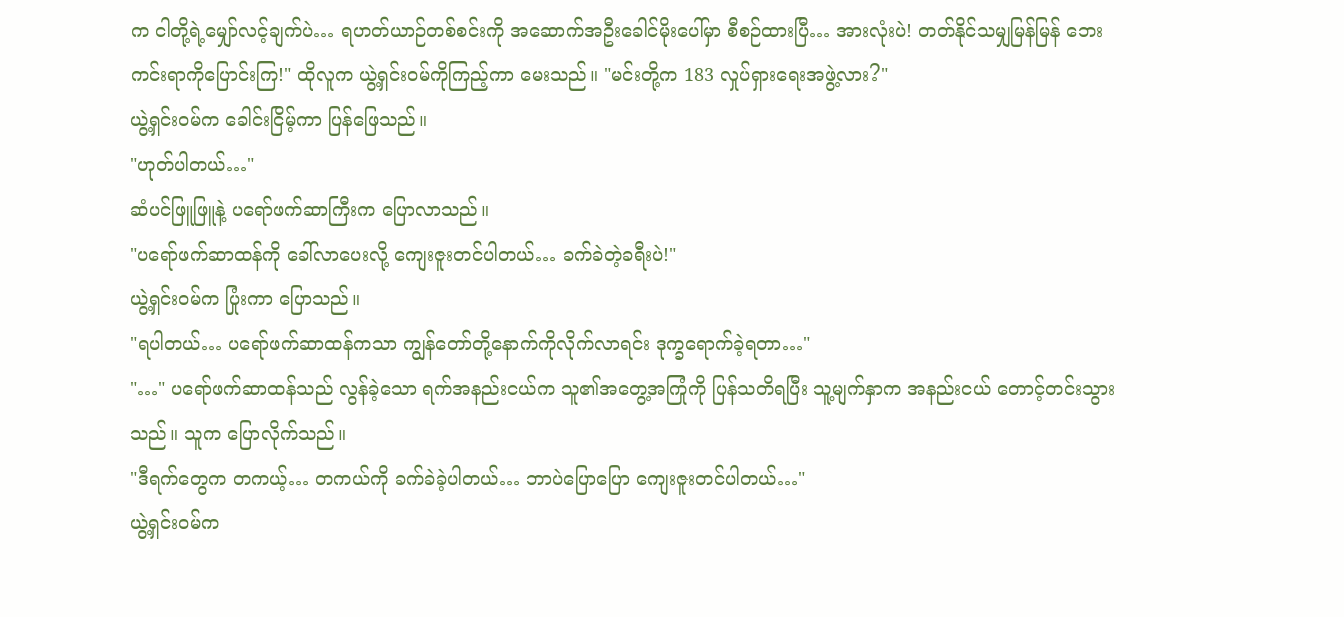က ငါတို့ရဲ့မျှော်လင့်ချက်ပဲ… ရဟတ်ယာဉ်တစ်စင်းကို အဆောက်အဦးခေါင်မိုးပေါ်မှာ စီစဉ်ထားပြီ… အားလုံးပဲ! တတ်နိုင်သမျှမြန်မြန် ဘေးကင်းရာကိုပြောင်းကြ!" ထိုလူက ယွဲ့ရှင်းဝမ်ကိုကြည့်ကာ မေးသည်။ "မင်းတို့က 183 လှုပ်ရှားရေးအဖွဲ့လား?"
ယွဲ့ရှင်းဝမ်က ခေါင်းငြိမ့်ကာ ပြန်ဖြေသည်။
"ဟုတ်ပါတယ်…"
ဆံပင်ဖြူဖြူနဲ့ ပရော်ဖက်ဆာကြီးက ပြောလာသည်။
"ပရော်ဖက်ဆာထန်ကို ခေါ်လာပေးလို့ ကျေးဇူးတင်ပါတယ်… ခက်ခဲတဲ့ခရီးပဲ!"
ယွဲ့ရှင်းဝမ်က ပြုံးကာ ပြောသည်။
"ရပါတယ်… ပရော်ဖက်ဆာထန်ကသာ ကျွန်တော်တို့နောက်ကိုလိုက်လာရင်း ဒုက္ခရောက်ခဲ့ရတာ…"
"…" ပရော်ဖက်ဆာထန်သည် လွန်ခဲ့သော ရက်အနည်းငယ်က သူ၏အတွေ့အကြုံကို ပြန်သတိရပြီး သူ့မျက်နှာက အနည်းငယ် တောင့်တင်းသွားသည်။ သူက ပြောလိုက်သည်။
"ဒီရက်တွေက တကယ့်… တကယ်ကို ခက်ခဲခဲ့ပါတယ်… ဘာပဲပြောပြော ကျေးဇူးတင်ပါတယ်…"
ယွဲ့ရှင်းဝမ်က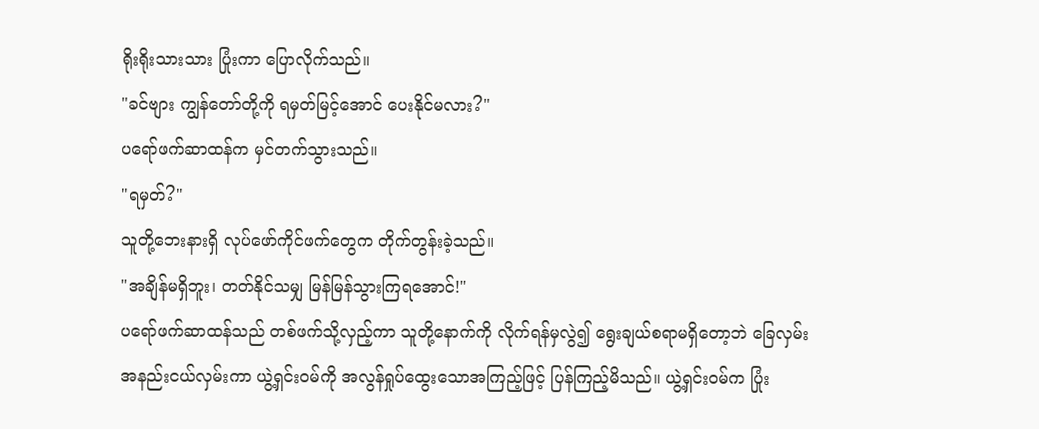ရိုးရိုးသားသား ပြုံးကာ ပြောလိုက်သည်။
"ခင်ဗျား ကျွန်တော်တို့ကို ရမှတ်မြင့်အောင် ပေးနိုင်မလား?"
ပရော်ဖက်ဆာထန်က မှင်တက်သွားသည်။
"ရမှတ်?"
သူတို့ဘေးနားရှိ လုပ်ဖော်ကိုင်ဖက်တွေက တိုက်တွန်းခဲ့သည်။
"အချိန်မရှိဘူး၊ တတ်နိုင်သမျှ မြန်မြန်သွားကြရအောင်!"
ပရော်ဖက်ဆာထန်သည် တစ်ဖက်သို့လှည့်ကာ သူတို့နောက်ကို လိုက်ရန်မှလွဲ၍ ရွေးချယ်စရာမရှိတော့ဘဲ ခြေလှမ်းအနည်းငယ်လှမ်းကာ ယွဲ့ရှင်းဝမ်ကို အလွန်ရှုပ်ထွေးသောအကြည့်ဖြင့် ပြန်ကြည့်မိသည်။ ယွဲ့ရှင်းဝမ်က ပြုံး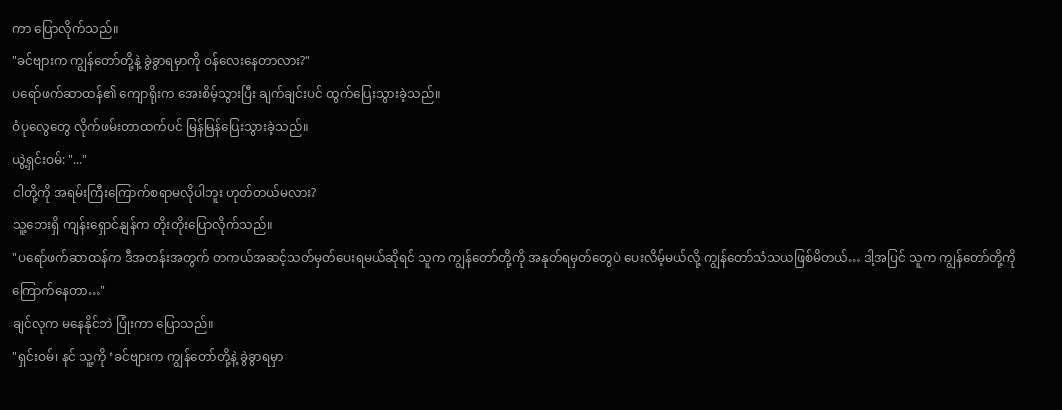ကာ ပြောလိုက်သည်။
"ခင်ဗျားက ကျွန်တော်တို့နဲ့ ခွဲခွာရမှာကို ဝန်လေးနေတာလား?"
ပရော်ဖက်ဆာထန်၏ ကျောရိုးက အေးစိမ့်သွားပြီး ချက်ချင်းပင် ထွက်ပြေးသွားခဲ့သည်။
ဝံပုလွေတွေ လိုက်ဖမ်းတာထက်ပင် မြန်မြန်ပြေးသွားခဲ့သည်။
ယွဲ့ရှင်းဝမ်: "..."
ငါတို့ကို အရမ်းကြီးကြောက်စရာမလိုပါဘူး ဟုတ်တယ်မလား?
သူ့ဘေးရှိ ကျန်းရှောင်နျန်က တိုးတိုးပြောလိုက်သည်။
"ပရော်ဖက်ဆာထန်က ဒီအတန်းအတွက် တကယ်အဆင့်သတ်မှတ်ပေးရမယ်ဆိုရင် သူက ကျွန်တော်တို့ကို အနုတ်ရမှတ်တွေပဲ ပေးလိမ့်မယ်လို့ ကျွန်တော်သံသယဖြစ်မိတယ်… ဒါ့အပြင် သူက ကျွန်တော်တို့ကို ကြောက်နေတာ…"
ချင်လုက မနေနိုင်ဘဲ ပြုံးကာ ပြောသည်။
"ရှင်းဝမ်၊ နင် သူ့ကို ‘ခင်ဗျားက ကျွန်တော်တို့နဲ့ ခွဲခွာရမှာ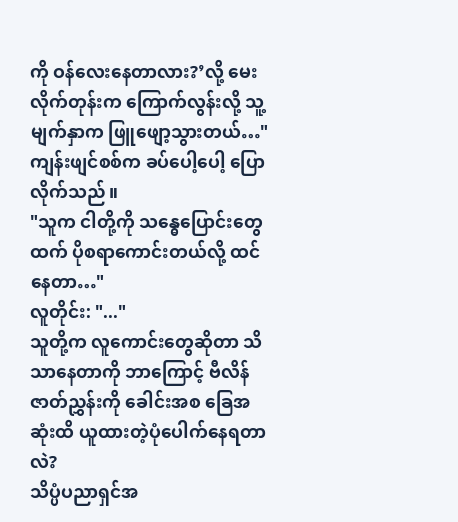ကို ဝန်လေးနေတာလား?’လို့ မေးလိုက်တုန်းက ကြောက်လွန်းလို့ သူ့မျက်နှာက ဖြူဖျော့သွားတယ်…"
ကျန်းဖျင်စစ်က ခပ်ပေါ့ပေါ့ ပြောလိုက်သည်။
"သူက ငါတို့ကို သန္ဓေပြောင်းတွေထက် ပိုစရာကောင်းတယ်လို့ ထင်နေတာ…"
လူတိုင်း: "..."
သူတို့က လူကောင်းတွေဆိုတာ သိသာနေတာကို ဘာကြောင့် ဗီလိန်ဇာတ်ညွှန်းကို ခေါင်းအစ ခြေအဆုံးထိ ယူထားတဲ့ပုံပေါက်နေရတာလဲ?
သိပ္ပံပညာရှင်အ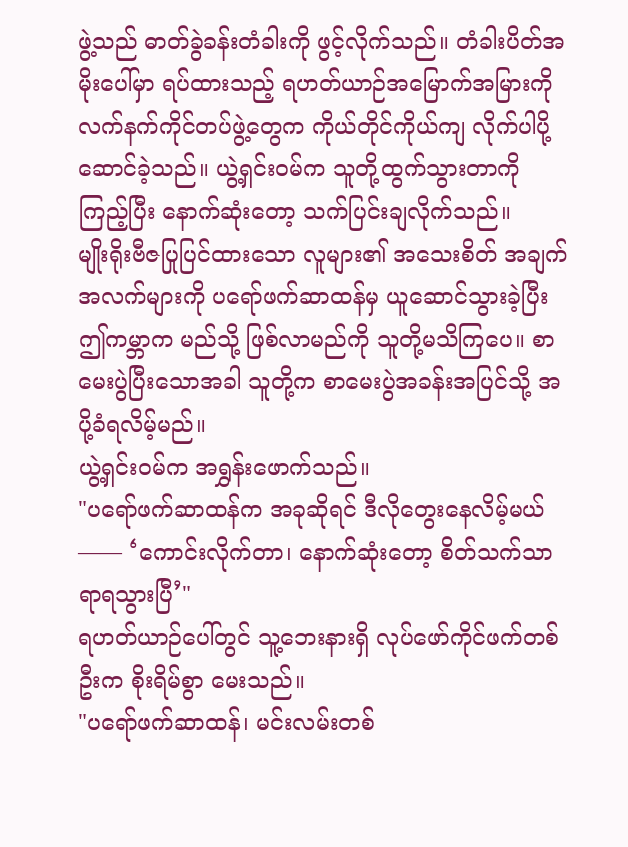ဖွဲ့သည် ဓာတ်ခွဲခန်းတံခါးကို ဖွင့်လိုက်သည်။ တံခါးပိတ်အမိုးပေါ်မှာ ရပ်ထားသည့် ရဟတ်ယာဉ်အမြောက်အမြားကို လက်နက်ကိုင်တပ်ဖွဲ့တွေက ကိုယ်တိုင်ကိုယ်ကျ လိုက်ပါပို့ဆောင်ခဲ့သည်။ ယွဲ့ရှင်းဝမ်က သူတို့ထွက်သွားတာကိုကြည့်ပြီး နောက်ဆုံးတော့ သက်ပြင်းချလိုက်သည်။
မျိုးရိုးဗီဇပြုပြင်ထားသော လူများ၏ အသေးစိတ် အချက်အလက်များကို ပရော်ဖက်ဆာထန်မှ ယူဆောင်သွားခဲ့ပြီး ဤကမ္ဘာက မည်သို့ ဖြစ်လာမည်ကို သူတို့မသိကြပေ။ စာမေးပွဲပြီးသောအခါ သူတို့က စာမေးပွဲအခန်းအပြင်သို့ အပို့ခံရလိမ့်မည်။
ယွဲ့ရှင်းဝမ်က အရွှန်းဖောက်သည်။
"ပရော်ဖက်ဆာထန်က အခုဆိုရင် ဒီလိုတွေးနေလိမ့်မယ်—— ‘ကောင်းလိုက်တာ၊ နောက်ဆုံးတော့ စိတ်သက်သာရာရသွားပြီ’"
ရဟတ်ယာဉ်ပေါ်တွင် သူ့ဘေးနားရှိ လုပ်ဖော်ကိုင်ဖက်တစ်ဦးက စိုးရိမ်စွာ မေးသည်။
"ပရော်ဖက်ဆာထန်၊ မင်းလမ်းတစ်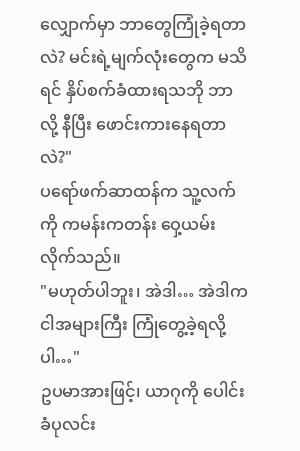လျှောက်မှာ ဘာတွေကြုံခဲ့ရတာလဲ? မင်းရဲ့မျက်လုံးတွေက မသိရင် နှိပ်စက်ခံထားရသဘို ဘာလို့ နီပြီး ဖောင်းကားနေရတာလဲ?"
ပရော်ဖက်ဆာထန်က သူ့လက်ကို ကမန်းကတန်း ဝှေ့ယမ်းလိုက်သည်။
"မဟုတ်ပါဘူး၊ အဲဒါ… အဲဒါက ငါအများကြီး ကြုံတွေ့ခဲ့ရလို့ပါ…"
ဥပမာအားဖြင့်၊ ယာဂုကို ပေါင်းခံပုလင်း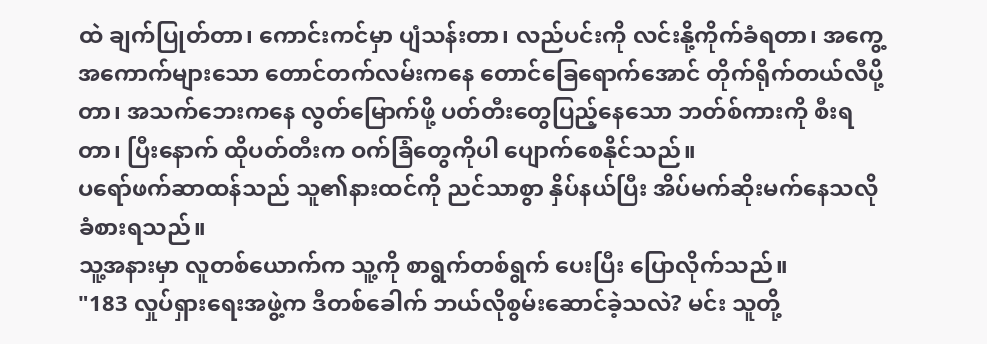ထဲ ချက်ပြုတ်တာ၊ ကောင်းကင်မှာ ပျံသန်းတာ၊ လည်ပင်းကို လင်းနို့ကိုက်ခံရတာ၊ အကွေ့အကောက်များသော တောင်တက်လမ်းကနေ တောင်ခြေရောက်အောင် တိုက်ရိုက်တယ်လီပို့တာ၊ အသက်ဘေးကနေ လွတ်မြောက်ဖို့ ပတ်တီးတွေပြည့်နေသော ဘတ်စ်ကားကို စီးရတာ၊ ပြီးနောက် ထိုပတ်တီးက ဝက်ခြံတွေကိုပါ ပျောက်စေနိုင်သည်။
ပရော်ဖက်ဆာထန်သည် သူ၏နားထင်ကို ညင်သာစွာ နှိပ်နယ်ပြီး အိပ်မက်ဆိုးမက်နေသလို ခံစားရသည်။
သူ့အနားမှာ လူတစ်ယောက်က သူ့ကို စာရွက်တစ်ရွက် ပေးပြီး ပြောလိုက်သည်။
"183 လှုပ်ရှားရေးအဖွဲ့က ဒီတစ်ခေါက် ဘယ်လိုစွမ်းဆောင်ခဲ့သလဲ? မင်း သူတို့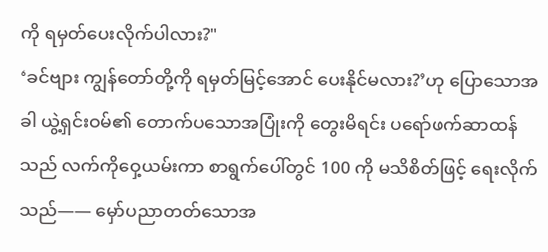ကို ရမှတ်ပေးလိုက်ပါလား?"
‘ခင်ဗျား ကျွန်တော်တို့ကို ရမှတ်မြင့်အောင် ပေးနိုင်မလား?’ဟု ပြောသောအခါ ယွဲ့ရှင်းဝမ်၏ တောက်ပသောအပြုံးကို တွေးမိရင်း ပရော်ဖက်ဆာထန်သည် လက်ကိုဝှေ့ယမ်းကာ စာရွက်ပေါ်တွင် 100 ကို မသိစိတ်ဖြင့် ရေးလိုက်သည်—— မှော်ပညာတတ်သောအ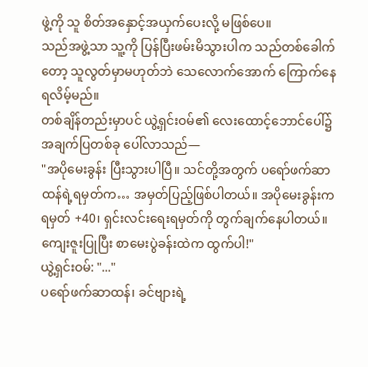ဖွဲ့ကို သူ စိတ်အနှောင့်အယှက်ပေးလို့ မဖြစ်ပေ။
သည်အဖွဲ့သာ သူ့ကို ပြန်ပြီးဖမ်းမိသွားပါက သည်တစ်ခေါက်တော့ သူလွတ်မှာမဟုတ်ဘဲ သေလောက်အောက် ကြောက်နေရလိမ့်မည်။
တစ်ချိန်တည်းမှာပင် ယွဲ့ရှင်းဝမ်၏ လေးထောင့်ဘောင်ပေါ်၌ အချက်ပြတစ်ခု ပေါ်လာသည်—
"အပိုမေးခွန်း ပြီးသွားပါပြီ။ သင်တို့အတွက် ပရော်ဖက်ဆာထန်ရဲ့ရမှတ်က… အမှတ်ပြည့်ဖြစ်ပါတယ်။ အပိုမေးခွန်းက ရမှတ် +40၊ ရှင်းလင်းရေးရမှတ်ကို တွက်ချက်နေပါတယ်။ ကျေးဇူးပြုပြီး စာမေးပွဲခန်းထဲက ထွက်ပါ!"
ယွဲ့ရှင်းဝမ်: "..."
ပရော်ဖက်ဆာထန်၊ ခင်ဗျားရဲ့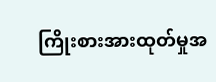ကြိုးစားအားထုတ်မှုအ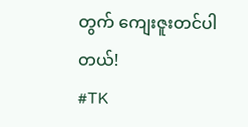တွက် ကျေးဇူးတင်ပါတယ်!
#TK